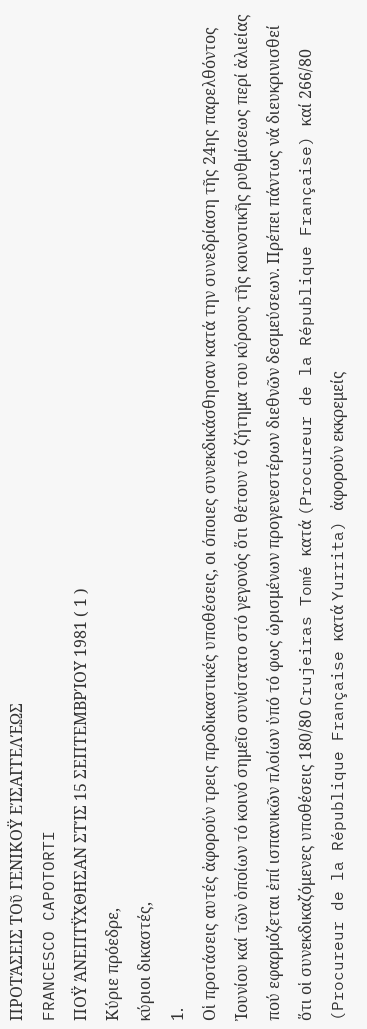ΠΡΟΤΆΣΕΙΣ ΤΟῦ ΓΕΝΙΚΟΫ ΕΊΣΑΓΓΕΛΈΩΣ
FRANCESCO CAPOTORTI
ΠΟΫ ΆΝΕΠΤΫΧΘΗΣΑΝ ΣΤΊΣ 15 ΣΕΠΤΕΜΒΡΊΟΥ 1981 ( 1 )
Κύριε πρόεδρε,
κύριοι δικαστές,
1.
Οἱ προτάσεις αυτές ἀφορούν τρεις προδικαστικές υποθέσεις, οι όποιες συνεκδικάσθησαν κατά την συνεδρίαση τῆς 24ης παρελθόντος Ἰουνίου καί τῶν ὁποίων τό κοινό σημεῖο συνίστατο στό γεγονός ὅτι θέτουν τό ζήτημα του κύρους τῆς κοινοτικῆς ρυθμίσεως περί ἁλιείας πού εφαρμόζεται ἐπί ισπανικῶν πλοίων ὑπό τό φως ὡρισμένων προγενεστέρων διεθνῶν δεσμεύσεων. Πρέπει πάντως νά διευκρινισθεί ὅτι οἱ συνεκδικαζόμενες υποθέσεις 180/80 Crujeiras Tomé κατά (Procureur de la République Française) καί 266/80 (Procureur de la République Française κατά Yurrita) ἀφορούν εκκρεμείς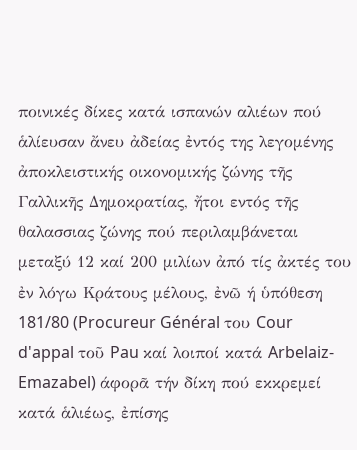ποινικές δίκες κατά ισπανών αλιέων πού ἁλίευσαν ἄνευ ἀδείας ἐντός της λεγομένης ἀποκλειστικής οικονομικής ζώνης τῆς Γαλλικῆς Δημοκρατίας, ἤτοι εντός τῆς θαλασσιας ζώνης πού περιλαμβάνεται μεταξύ 12 καί 200 μιλίων ἀπό τίς ἀκτές του ἐν λόγω Κράτους μέλους, ἐνῶ ή ὑπόθεση 181/80 (Procureur Général του Cour d'appal τοῦ Pau καί λοιποί κατά Arbelaiz-Emazabel) άφορᾶ τήν δίκη πού εκκρεμεί κατά ἁλιέως, ἐπίσης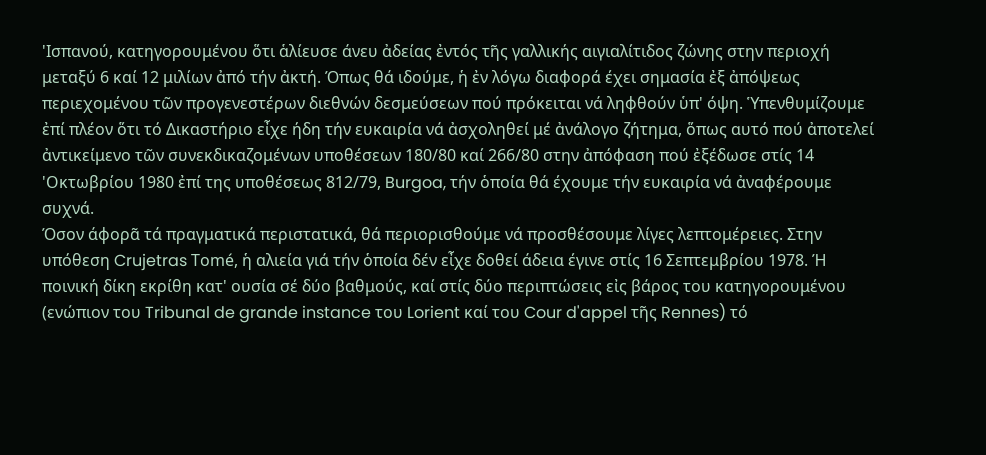'Ισπανού, κατηγορουμένου ὅτι ἁλίευσε άνευ ἀδείας ἐντός τῆς γαλλικής αιγιαλίτιδος ζώνης στην περιοχή μεταξύ 6 καί 12 μιλίων ἀπό τήν ἀκτή. Όπως θά ιδούμε, ἡ ἐν λόγω διαφορά έχει σημασία ἐξ ἀπόψεως περιεχομένου τῶν προγενεστέρων διεθνών δεσμεύσεων πού πρόκειται νά ληφθούν ὑπ' όψη. Ὑπενθυμίζουμε ἐπί πλέον ὅτι τό Δικαστήριο εἶχε ήδη τήν ευκαιρία νά ἀσχοληθεί μέ ἀνάλογο ζήτημα, ὅπως αυτό πού ἀποτελεί ἀντικείμενο τῶν συνεκδικαζομένων υποθέσεων 180/80 καί 266/80 στην ἀπόφαση πού ἐξέδωσε στίς 14 'Οκτωβρίου 1980 ἐπί της υποθέσεως 812/79, Burgoa, τήν ὁποία θά έχουμε τήν ευκαιρία νά ἀναφέρουμε συχνά.
Όσον άφορᾶ τά πραγματικά περιστατικά, θά περιορισθούμε νά προσθέσουμε λίγες λεπτομέρειες. Στην υπόθεση Crujetras Tomé, ἡ αλιεία γιά τήν ὁποία δέν εἶχε δοθεί άδεια έγινε στίς 16 Σεπτεμβρίου 1978. Ή ποινική δίκη εκρίθη κατ' ουσία σέ δύο βαθμούς, καί στίς δύο περιπτώσεις εἰς βάρος του κατηγορουμένου (ενώπιον του Tribunal de grande instance του Lorient καί του Cour d'appel τῆς Rennes) τό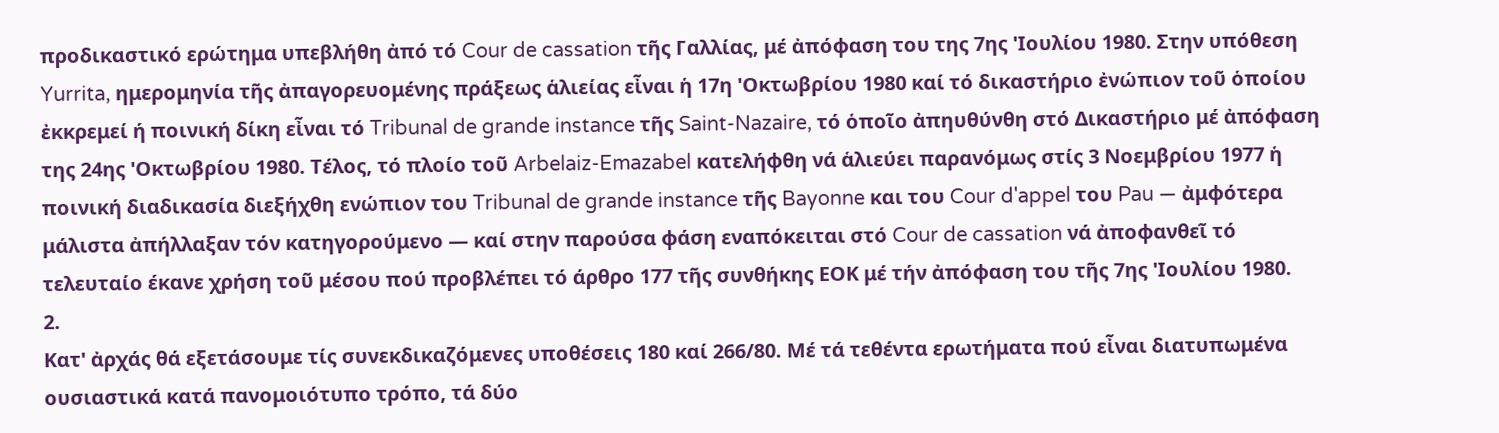προδικαστικό ερώτημα υπεβλήθη ἀπό τό Cour de cassation τῆς Γαλλίας, μέ ἀπόφαση του της 7ης 'Ιουλίου 1980. Στην υπόθεση Yurrita, ημερομηνία τῆς ἀπαγορευομένης πράξεως ἁλιείας εἶναι ἡ 17η 'Οκτωβρίου 1980 καί τό δικαστήριο ἐνώπιον τοῦ ὁποίου ἐκκρεμεί ή ποινική δίκη εἶναι τό Tribunal de grande instance τῆς Saint-Nazaire, τό ὁποῖο ἀπηυθύνθη στό Δικαστήριο μέ ἀπόφαση της 24ης 'Οκτωβρίου 1980. Τέλος, τό πλοίο τοῦ Arbelaiz-Emazabel κατελήφθη νά ἁλιεύει παρανόμως στίς 3 Νοεμβρίου 1977 ἡ ποινική διαδικασία διεξήχθη ενώπιον του Tribunal de grande instance τῆς Bayonne και του Cour d'appel του Pau — ἀμφότερα μάλιστα ἀπήλλαξαν τόν κατηγορούμενο — καί στην παρούσα φάση εναπόκειται στό Cour de cassation νά ἀποφανθεῖ τό τελευταίο έκανε χρήση τοῦ μέσου πού προβλέπει τό άρθρο 177 τῆς συνθήκης ΕΟΚ μέ τήν ἀπόφαση του τῆς 7ης 'Ιουλίου 1980.
2.
Κατ' ἀρχάς θά εξετάσουμε τίς συνεκδικαζόμενες υποθέσεις 180 καί 266/80. Μέ τά τεθέντα ερωτήματα πού εἶναι διατυπωμένα ουσιαστικά κατά πανομοιότυπο τρόπο, τά δύο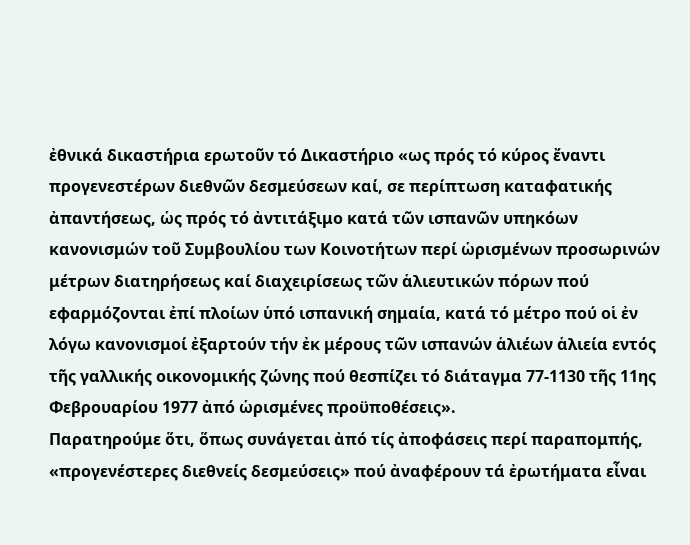ἐθνικά δικαστήρια ερωτοῦν τό Δικαστήριο «ως πρός τό κύρος ἔναντι προγενεστέρων διεθνῶν δεσμεύσεων καί, σε περίπτωση καταφατικής ἀπαντήσεως, ὡς πρός τό ἀντιτάξιμο κατά τῶν ισπανῶν υπηκόων κανονισμών τοῦ Συμβουλίου των Κοινοτήτων περί ὡρισμένων προσωρινών μέτρων διατηρήσεως καί διαχειρίσεως τῶν ἁλιευτικών πόρων πού εφαρμόζονται ἐπί πλοίων ὑπό ισπανική σημαία, κατά τό μέτρο πού οἱ ἐν λόγω κανονισμοί ἐξαρτούν τήν ἐκ μέρους τῶν ισπανών ἁλιέων ἁλιεία εντός τῆς γαλλικής οικονομικής ζώνης πού θεσπίζει τό διάταγμα 77-1130 τῆς 11ης Φεβρουαρίου 1977 ἀπό ὡρισμένες προϋποθέσεις».
Παρατηρούμε ὅτι, ὅπως συνάγεται ἀπό τίς ἀποφάσεις περί παραπομπής, «προγενέστερες διεθνείς δεσμεύσεις» πού ἀναφέρουν τά ἐρωτήματα εἶναι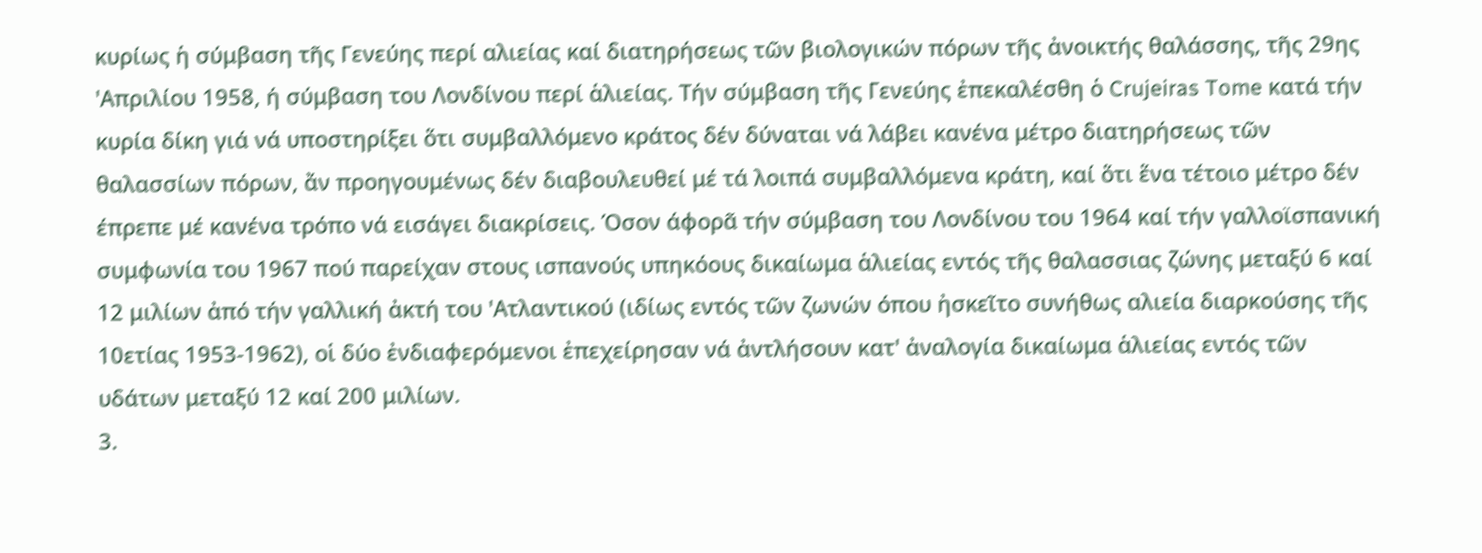κυρίως ἡ σύμβαση τῆς Γενεύης περί αλιείας καί διατηρήσεως τῶν βιολογικών πόρων τῆς ἀνοικτής θαλάσσης, τῆς 29ης 'Απριλίου 1958, ή σύμβαση του Λονδίνου περί ἁλιείας. Τήν σύμβαση τῆς Γενεύης ἐπεκαλέσθη ὁ Crujeiras Tome κατά τήν κυρία δίκη γιά νά υποστηρίξει ὅτι συμβαλλόμενο κράτος δέν δύναται νά λάβει κανένα μέτρο διατηρήσεως τῶν θαλασσίων πόρων, ἄν προηγουμένως δέν διαβουλευθεί μέ τά λοιπά συμβαλλόμενα κράτη, καί ὅτι ἕνα τέτοιο μέτρο δέν έπρεπε μέ κανένα τρόπο νά εισάγει διακρίσεις. Όσον άφορᾶ τήν σύμβαση του Λονδίνου του 1964 καί τήν γαλλοϊσπανική συμφωνία του 1967 πού παρείχαν στους ισπανούς υπηκόους δικαίωμα ἁλιείας εντός τῆς θαλασσιας ζώνης μεταξύ 6 καί 12 μιλίων ἀπό τήν γαλλική ἀκτή του 'Ατλαντικού (ιδίως εντός τῶν ζωνών όπου ἠσκεῖτο συνήθως αλιεία διαρκούσης τῆς 10ετίας 1953-1962), οἱ δύο ἐνδιαφερόμενοι ἐπεχείρησαν νά ἀντλήσουν κατ' ἀναλογία δικαίωμα ἁλιείας εντός τῶν υδάτων μεταξύ 12 καί 200 μιλίων.
3.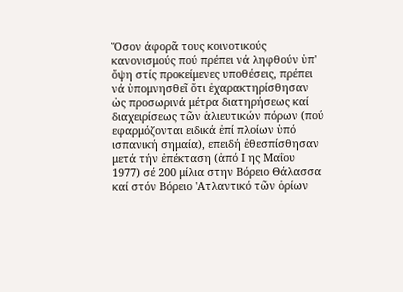Ὅσον άφορᾶ τους κοινοτικούς κανονισμούς πού πρέπει νά ληφθούν ὑπ' ὄψη στίς προκείμενες υποθέσεις, πρέπει νά ὑπομνησθεῖ ὅτι ἐχαρακτηρίσθησαν ὡς προσωρινά μέτρα διατηρήσεως καί διαχειρίσεως τῶν ἁλιευτικών πόρων (πού εφαρμόζονται ειδικά ἐπί πλοίων ὑπό ισπανική σημαία), επειδή ἐθεσπίσθησαν μετά τήν ἐπέκταση (ἀπό Ι ης Μαΐου 1977) σέ 200 μίλια στην Βόρειο Θάλασσα καί στόν Βόρειο 'Ατλαντικό τῶν ὁρίων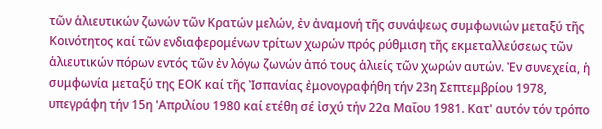τῶν ἁλιευτικών ζωνών τῶν Κρατών μελών, ἐν ἀναμονή τῆς συνάψεως συμφωνιών μεταξύ τῆς Κοινότητος καί τῶν ενδιαφερομένων τρίτων χωρών πρός ρύθμιση τῆς εκμεταλλεύσεως τῶν ἁλιευτικών πόρων εντός τῶν ἐν λόγω ζωνών ἀπό τους ἁλιείς τῶν χωρών αυτών. Ἐν συνεχεία, ἡ συμφωνία μεταξύ της ΕΟΚ καί τῆς Ἰσπανίας ἐμονογραφήθη τήν 23η Σεπτεμβρίου 1978, υπεγράφη τήν 15η 'Απριλίου 1980 καί ετέθη σέ ἰσχύ τήν 22α Μαΐου 1981. Κατ' αυτόν τόν τρόπο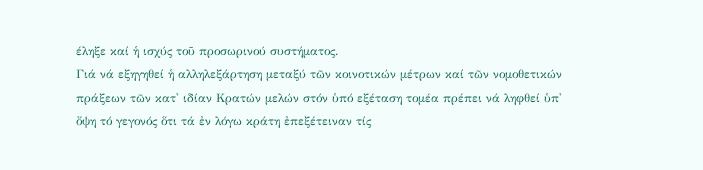έληξε καί ἡ ισχύς τοῦ προσωρινού συστήματος.
Γιά νά εξηγηθεί ἡ αλληλεξάρτηση μεταξύ τῶν κοινοτικών μέτρων καί τῶν νομοθετικών πράξεων τῶν κατ' ιδίαν Κρατών μελών στόν ὑπό εξέταση τομέα πρέπει νά ληφθεί ὑπ' ὄψη τό γεγονός ὅτι τά ἐν λόγω κράτη ἐπεξέτειναν τίς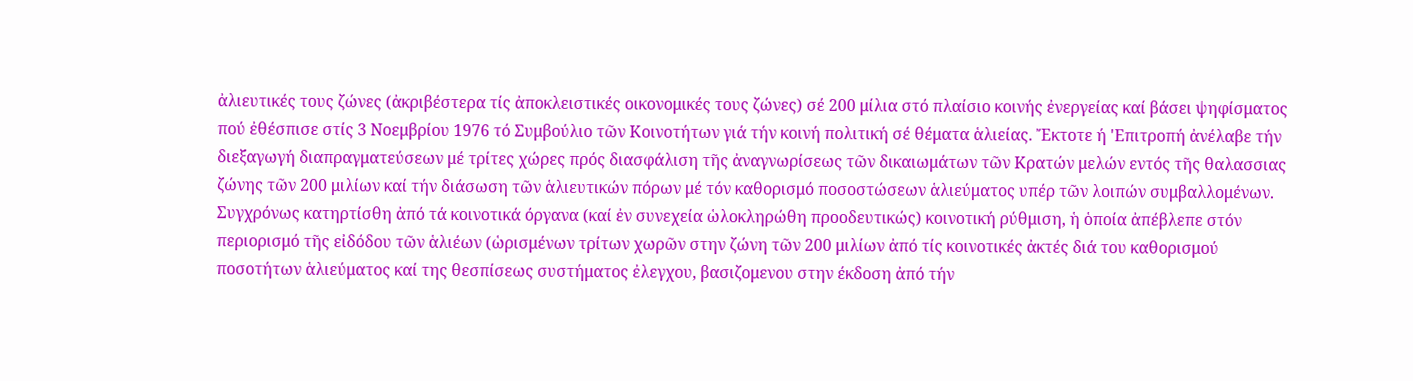ἀλιευτικές τους ζώνες (ἀκριβέστερα τίς ἀποκλειστικές οικονομικές τους ζώνες) σέ 200 μίλια στό πλαίσιο κοινής ἐνεργείας καί βάσει ψηφίσματος πού ἐθέσπισε στίς 3 Νοεμβρίου 1976 τό Συμβούλιο τῶν Κοινοτήτων γιά τήν κοινή πολιτική σέ θέματα ἁλιείας. Ἔκτοτε ή 'Επιτροπή ἀνέλαβε τήν διεξαγωγή διαπραγματεύσεων μέ τρίτες χώρες πρός διασφάλιση τῆς ἀναγνωρίσεως τῶν δικαιωμάτων τῶν Κρατών μελών εντός τῆς θαλασσιας ζώνης τῶν 200 μιλίων καί τήν διάσωση τῶν ἁλιευτικών πόρων μέ τόν καθορισμό ποσοστώσεων ἁλιεύματος υπέρ τῶν λοιπών συμβαλλομένων. Συγχρόνως κατηρτίσθη ἀπό τά κοινοτικά όργανα (καί ἐν συνεχεία ὡλοκληρώθη προοδευτικώς) κοινοτική ρύθμιση, ἡ ὁποία ἀπέβλεπε στόν περιορισμό τῆς εἰδόδου τῶν ἁλιέων (ὡρισμένων τρίτων χωρῶν στην ζώνη τῶν 200 μιλίων ἀπό τίς κοινοτικές ἀκτές διά του καθορισμού ποσοτήτων ἁλιεύματος καί της θεσπίσεως συστήματος ἐλεγχου, βασιζομενου στην έκδοση ἀπό τήν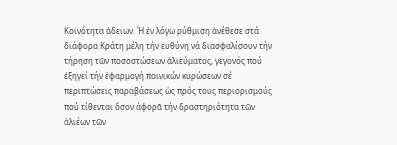Κοινότητα ἀδειων. Ή ἐν λόγω ρύθμιση ἀνέθεσε στά διάφορα Κράτη μέλη τήν ευθύνη νά διασφαλίσουν τήν τήρηση τῶν ποσοστώσεων ἁλιεύματος, γεγονός πού ἐξηγεί τήν ἐφαρμογή ποινικών κυρώσεων σέ περιπτώσεις παραβάσεως ὡς πρός τους περιορισμούς πού τίθενται ὅσον άφορᾶ τήν δραστηριότητα τῶν ἁλιέων τῶν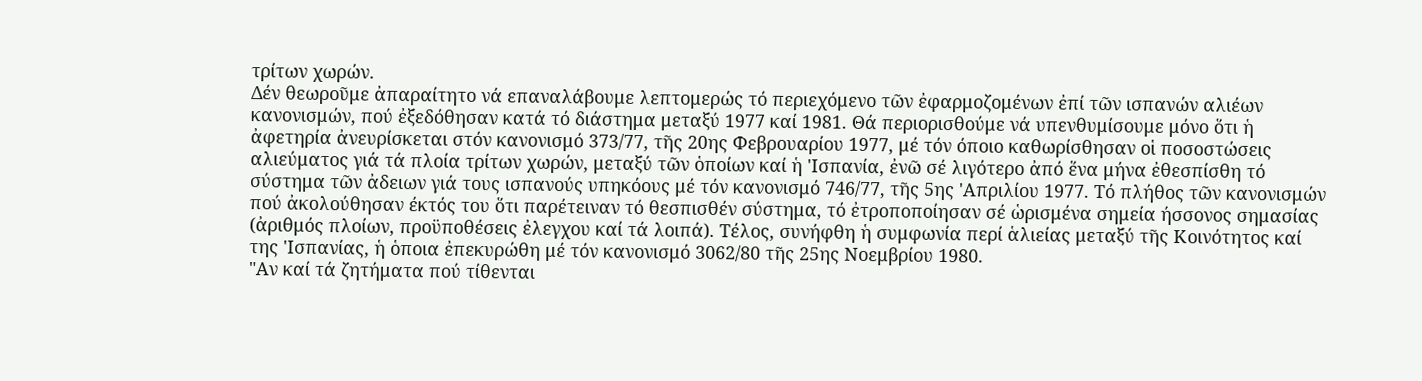τρίτων χωρών.
Δέν θεωροῦμε ἀπαραίτητο νά επαναλάβουμε λεπτομερώς τό περιεχόμενο τῶν ἐφαρμοζομένων ἐπί τῶν ισπανών αλιέων κανονισμών, πού ἐξεδόθησαν κατά τό διάστημα μεταξύ 1977 καί 1981. Θά περιορισθούμε νά υπενθυμίσουμε μόνο ὅτι ἡ ἀφετηρία ἀνευρίσκεται στόν κανονισμό 373/77, τῆς 20ης Φεβρουαρίου 1977, μέ τόν όποιο καθωρίσθησαν οἱ ποσοστώσεις αλιεύματος γιά τά πλοία τρίτων χωρών, μεταξύ τῶν ὁποίων καί ἡ 'Ισπανία, ἐνῶ σέ λιγότερο ἀπό ἕνα μήνα ἐθεσπίσθη τό σύστημα τῶν ἀδειων γιά τους ισπανούς υπηκόους μέ τόν κανονισμό 746/77, τῆς 5ης 'Απριλίου 1977. Τό πλήθος τῶν κανονισμών πού ἀκολούθησαν έκτός του ὅτι παρέτειναν τό θεσπισθέν σύστημα, τό ἐτροποποίησαν σέ ὡρισμένα σημεία ήσσονος σημασίας (ἀριθμός πλοίων, προϋποθέσεις ἐλεγχου καί τά λοιπά). Τέλος, συνήφθη ἡ συμφωνία περί ἁλιείας μεταξύ τῆς Κοινότητος καί της 'Ισπανίας, ἡ ὁποια ἐπεκυρώθη μέ τόν κανονισμό 3062/80 τῆς 25ης Νοεμβρίου 1980.
"Αν καί τά ζητήματα πού τίθενται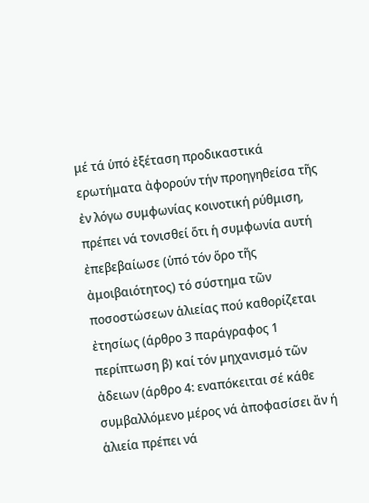μέ τά ὑπό ἐξέταση προδικαστικά ερωτήματα ἀφορούν τήν προηγηθείσα τῆς ἐν λόγω συμφωνίας κοινοτική ρύθμιση, πρέπει νά τονισθεί ὅτι ἡ συμφωνία αυτή ἐπεβεβαίωσε (ὑπό τόν ὅρο τῆς ἀμοιβαιότητος) τό σύστημα τῶν ποσοστώσεων ἁλιείας πού καθορίζεται ἐτησίως (άρθρο 3 παράγραφος 1 περίπτωση β) καί τόν μηχανισμό τῶν ἀδειων (άρθρο 4: εναπόκειται σέ κάθε συμβαλλόμενο μέρος νά ἀποφασίσει ἄν ή ἁλιεία πρέπει νά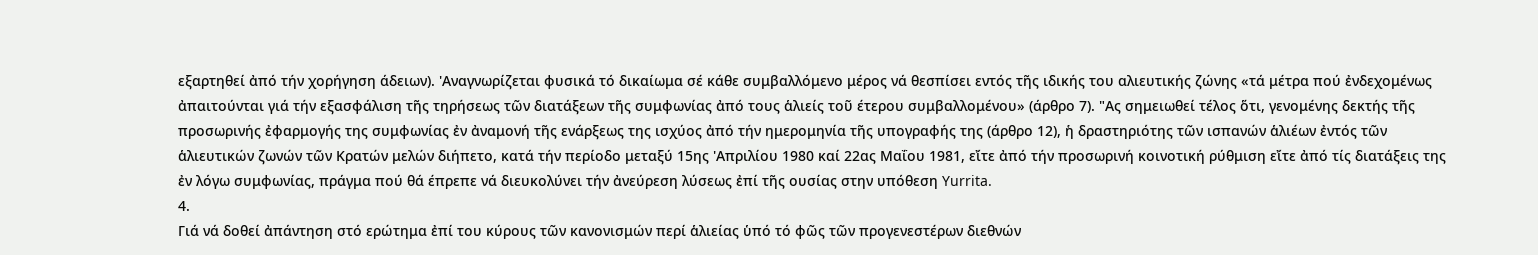εξαρτηθεί ἀπό τήν χορήγηση άδειων). 'Αναγνωρίζεται φυσικά τό δικαίωμα σέ κάθε συμβαλλόμενο μέρος νά θεσπίσει εντός τῆς ιδικής του αλιευτικής ζώνης «τά μέτρα πού ἐνδεχομένως ἀπαιτούνται γιά τήν εξασφάλιση τῆς τηρήσεως τῶν διατάξεων τῆς συμφωνίας ἀπό τους ἁλιείς τοῦ έτερου συμβαλλομένου» (άρθρο 7). "Ας σημειωθεί τέλος ὅτι, γενομένης δεκτής τῆς προσωρινής ἐφαρμογής της συμφωνίας ἐν ἀναμονή τῆς ενάρξεως της ισχύος ἀπό τήν ημερομηνία τῆς υπογραφής της (άρθρο 12), ἡ δραστηριότης τῶν ισπανών ἁλιέων ἐντός τῶν ἁλιευτικών ζωνών τῶν Κρατών μελών διήπετο, κατά τήν περίοδο μεταξύ 15ης 'Απριλίου 1980 καί 22ας Μαΐου 1981, εἴτε ἀπό τήν προσωρινή κοινοτική ρύθμιση εἴτε ἀπό τίς διατάξεις της ἐν λόγω συμφωνίας, πράγμα πού θά έπρεπε νά διευκολύνει τήν ἀνεύρεση λύσεως ἐπί τῆς ουσίας στην υπόθεση Yurrita.
4.
Γιά νά δοθεί ἀπάντηση στό ερώτημα ἐπί του κύρους τῶν κανονισμών περί ἁλιείας ὑπό τό φῶς τῶν προγενεστέρων διεθνών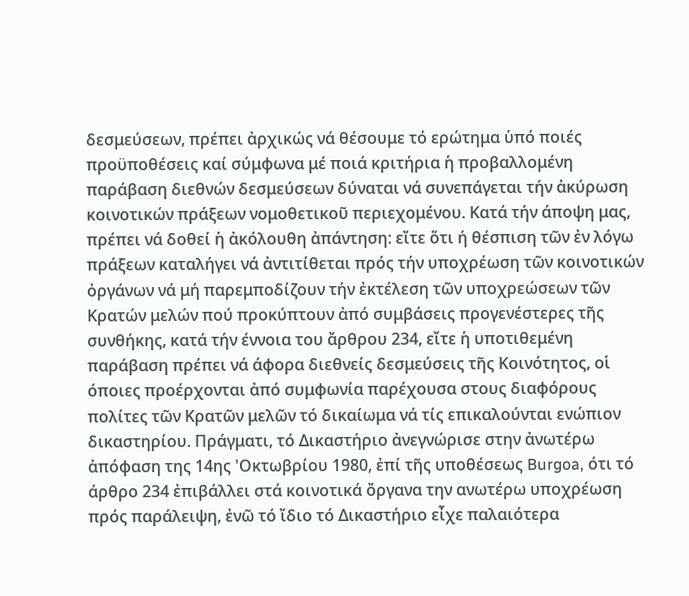δεσμεύσεων, πρέπει ἀρχικώς νά θέσουμε τό ερώτημα ὑπό ποιές προϋποθέσεις καί σύμφωνα μέ ποιά κριτήρια ἡ προβαλλομένη παράβαση διεθνών δεσμεύσεων δύναται νά συνεπάγεται τήν ἀκύρωση κοινοτικών πράξεων νομοθετικοῦ περιεχομένου. Κατά τήν άποψη μας, πρέπει νά δοθεί ἡ ἀκόλουθη ἀπάντηση: εἴτε ὅτι ή θέσπιση τῶν ἐν λόγω πράξεων καταλήγει νά ἀντιτίθεται πρός τήν υποχρέωση τῶν κοινοτικών ὀργάνων νά μή παρεμποδίζουν τήν ἐκτέλεση τῶν υποχρεώσεων τῶν Κρατών μελών πού προκύπτουν ἀπό συμβάσεις προγενέστερες τῆς συνθήκης, κατά τήν έννοια του ἄρθρου 234, εἴτε ἡ υποτιθεμένη παράβαση πρέπει νά άφορα διεθνείς δεσμεύσεις τῆς Κοινότητος, οἱ όποιες προέρχονται ἀπό συμφωνία παρέχουσα στους διαφόρους πολίτες τῶν Κρατῶν μελῶν τό δικαίωμα νά τίς επικαλούνται ενώπιον δικαστηρίου. Πράγματι, τό Δικαστήριο ἀνεγνώρισε στην ἀνωτέρω ἀπόφαση της 14ης 'Οκτωβρίου 1980, ἐπί τῆς υποθέσεως Burgoa, ότι τό άρθρο 234 ἐπιβάλλει στά κοινοτικά ὄργανα την ανωτέρω υποχρέωση πρός παράλειψη, ἐνῶ τό ἴδιο τό Δικαστήριο εἶχε παλαιότερα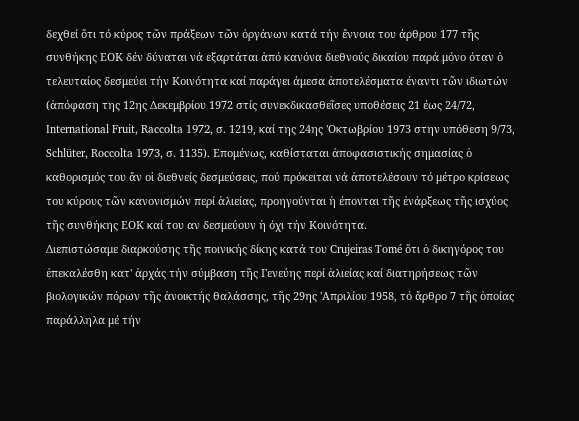δεχθεί ὅτι τό κύρος τῶν πράξεων τῶν ὀργάνων κατά τήν ἔννοια του άρθρου 177 τῆς συνθήκης ΕΟΚ δέν δύναται νά εξαρτάται ἀπό κανόνα διεθνούς δικαίου παρά μόνο όταν ὁ τελευταίος δεσμεύει τήν Κοινότητα καί παράγει άμεσα ἀποτελέσματα έναντι τῶν ιδιωτών (ἀπόφαση της 12ης Δεκεμβρίου 1972 στίς συνεκδικασθεῖσες υποθέσεις 21 έως 24/72, International Fruit, Raccolta 1972, σ. 1219, καί της 24ης 'Οκτωβρίου 1973 στην υπόθεση 9/73, Schlüter, Roccolta 1973, σ. 1135). Επομένως, καθίσταται ἀποφασιστικής σημασίας ὁ καθορισμός του ἄν οἱ διεθνείς δεσμεύσεις, πού πρόκειται νά ἀποτελέσουν τό μέτρο κρίσεως του κύρους τῶν κανονισμών περί ἁλιείας, προηγούνται ἡ έπονται τῆς ἐνάρξεως τῆς ισχύος τῆς συνθήκης ΕΟΚ καί του αν δεσμεύουν ἡ όχι τήν Κοινότητα.
Διεπιστώσαμε διαρκούσης τῆς ποινικής δίκης κατά του Crujeiras Tomé ὅτι ὁ δικηγόρος του ἐπεκαλέσθη κατ' ἀρχάς τήν σύμβαση τῆς Γενεύης περί ἁλιείας καί διατηρήσεως τῶν βιολογικών πόρων τῆς ἀνοικτής θαλάσσης, τῆς 29ης 'Απριλίου 1958, τό ἄρθρο 7 τῆς ὁποίας παράλληλα μέ τήν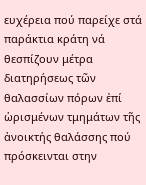ευχέρεια πού παρείχε στά παράκτια κράτη νά θεσπίζουν μέτρα διατηρήσεως τῶν θαλασσίων πόρων ἐπί ὡρισμένων τμημάτων τῆς ἀνοικτής θαλάσσης πού πρόσκεινται στην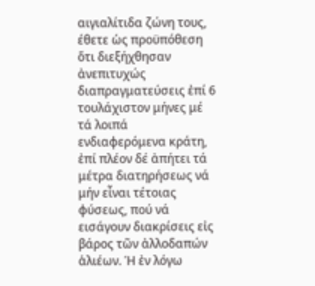αιγιαλίτιδα ζώνη τους, έθετε ὡς προϋπόθεση ὅτι διεξήχθησαν ἀνεπιτυχώς διαπραγματεύσεις ἐπί 6 τουλάχιστον μήνες μέ τά λοιπά ενδιαφερόμενα κράτη, ἐπί πλέον δέ ἀπήτει τά μέτρα διατηρήσεως νά μήν εἶναι τέτοιας φύσεως, πού νά εισάγουν διακρίσεις εἰς βάρος τῶν ἀλλοδαπών ἁλιέων. Ή ἐν λόγω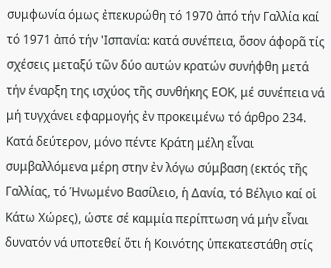συμφωνία όμως ἐπεκυρώθη τό 1970 ἀπό τήν Γαλλία καί τό 1971 ἀπό τήν 'Ισπανία: κατά συνέπεια, ὅσον άφορᾶ τίς σχέσεις μεταξύ τῶν δύο αυτών κρατών συνήφθη μετά τήν έναρξη της ισχύος τῆς συνθήκης ΕΟΚ, μέ συνέπεια νά μή τυγχάνει εφαρμογής ἐν προκειμένω τό άρθρο 234. Κατά δεύτερον, μόνο πέντε Κράτη μέλη εἶναι συμβαλλόμενα μέρη στην ἐν λόγω σύμβαση (εκτός τῆς Γαλλίας, τό Ἡνωμένο Βασίλειο, ἡ Δανία, τό Βέλγιο καί οἱ Κάτω Χώρες), ώστε σέ καμμία περίπτωση νά μήν εἶναι δυνατόν νά υποτεθεί ὅτι ἡ Κοινότης ὑπεκατεστάθη στίς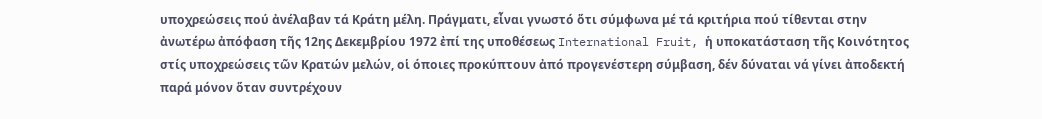υποχρεώσεις πού ἀνέλαβαν τά Κράτη μέλη. Πράγματι, εἶναι γνωστό ὅτι σύμφωνα μέ τά κριτήρια πού τίθενται στην ἀνωτέρω ἀπόφαση τῆς 12ης Δεκεμβρίου 1972 ἐπί της υποθέσεως International Fruit, ἡ υποκατάσταση τῆς Κοινότητος στίς υποχρεώσεις τῶν Κρατών μελών, οἱ όποιες προκύπτουν ἀπό προγενέστερη σύμβαση, δέν δύναται νά γίνει ἀποδεκτή παρά μόνον ὅταν συντρέχουν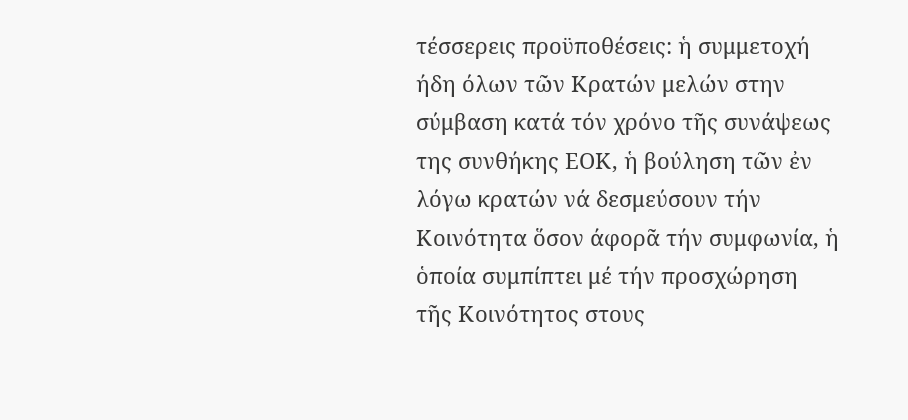τέσσερεις προϋποθέσεις: ἡ συμμετοχή ήδη όλων τῶν Κρατών μελών στην σύμβαση κατά τόν χρόνο τῆς συνάψεως της συνθήκης ΕΟΚ, ἡ βούληση τῶν ἐν λόγω κρατών νά δεσμεύσουν τήν Κοινότητα ὅσον άφορᾶ τήν συμφωνία, ἡ ὁποία συμπίπτει μέ τήν προσχώρηση τῆς Κοινότητος στους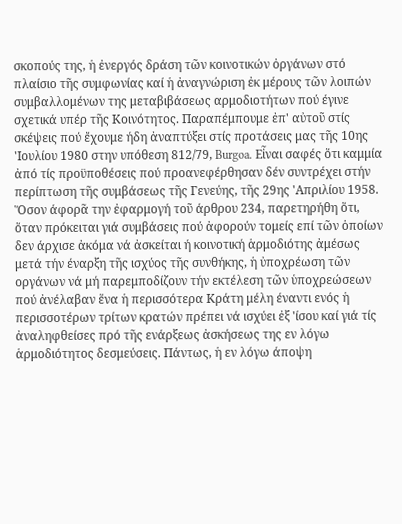σκοπούς της, ἡ ἐνεργός δράση τῶν κοινοτικών ὀργάνων στό πλαίσιο τῆς συμφωνίας καί ἡ ἀναγνώριση ἐκ μέρους τῶν λοιπών συμβαλλομένων της μεταβιβάσεως αρμοδιοτήτων πού έγινε σχετικά υπέρ τῆς Κοινότητος. Παραπέμπουμε ἐπ' αὐτοῦ στίς σκέψεις πού ἔχουμε ήδη ἀναπτύξει στίς προτάσεις μας τῆς 10ης 'Ιουλίου 1980 στην υπόθεση 812/79, Burgoa. Εἶναι σαφές ὅτι καμμία ἀπό τίς προϋποθέσεις πού προανεφέρθησαν δέν συντρέχει στήν περίπτωση τῆς συμβάσεως τῆς Γενεύης, τῆς 29ης 'Απριλίου 1958.
Ὅσον άφορᾶ την ἐφαρμογή τοῦ άρθρου 234, παρετηρήθη ὅτι, ὅταν πρόκειται γιά συμβάσεις πού ἀφορούν τομείς επί τῶν ὁποίων δεν άρχισε ἀκόμα νά ἀσκείται ή κοινοτική ἁρμοδιότης ἀμέσως μετά τήν έναρξη τῆς ισχύος τῆς συνθήκης, ἡ ὐποχρέωση τῶν οργάνων νά μή παρεμποδίζουν τήν εκτέλεση τῶν ὑποχρεώσεων πού ἀνέλαβαν ἕνα ἡ περισσότερα Κράτη μέλη έναντι ενός ἡ περισσοτέρων τρίτων κρατών πρέπει νά ισχύει ἐξ 'ίσου καί γιά τίς ἀναληφθείσες πρό τῆς ενάρξεως ἀσκήσεως της εν λόγω ἁρμοδιότητος δεσμεύσεις. Πάντως, ἡ εν λόγω άποψη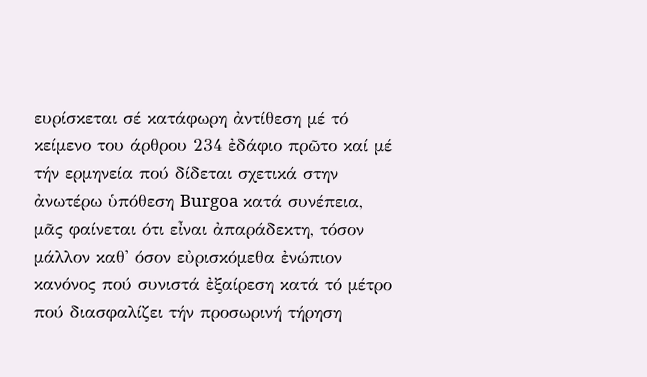ευρίσκεται σέ κατάφωρη ἀντίθεση μέ τό κείμενο του άρθρου 234 ἐδάφιο πρῶτο καί μέ τήν ερμηνεία πού δίδεται σχετικά στην ἀνωτέρω ὑπόθεση Burgoa κατά συνέπεια, μᾶς φαίνεται ότι εἶναι ἀπαράδεκτη, τόσον μάλλον καθ' όσον εὐρισκόμεθα ἐνώπιον κανόνος πού συνιστά ἐξαίρεση κατά τό μέτρο πού διασφαλίζει τήν προσωρινή τήρηση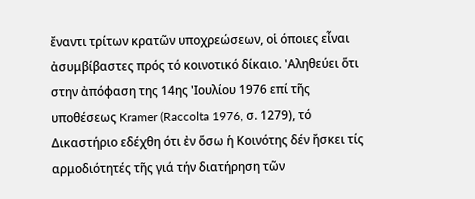ἔναντι τρίτων κρατῶν υποχρεώσεων, οἱ όποιες εἶναι ἀσυμβίβαστες πρός τό κοινοτικό δίκαιο. 'Αληθεύει ὅτι στην ἀπόφαση της 14ης 'Ιουλίου 1976 επί τῆς υποθέσεως Kramer (Raccolta 1976, σ. 1279), τό Δικαστήριο εδέχθη ότι ἐν ὅσω ἡ Κοινότης δέν ἤσκει τίς αρμοδιότητές τῆς γιά τήν διατήρηση τῶν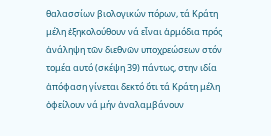θαλασσίων βιολογικών πόρων, τά Κράτη μέλη ἐξηκολούθουν νά εἶναι ἁρμόδια πρός ἀνάληψη τῶν διεθνῶν υποχρεώσεων στόν τομέα αυτό (σκέψη 39) πάντως, στην ιδία ἀπόφαση γίνεται δεκτό ὅτι τά Κράτη μέλη ὀφείλουν νά μήν ἀναλαμβάνουν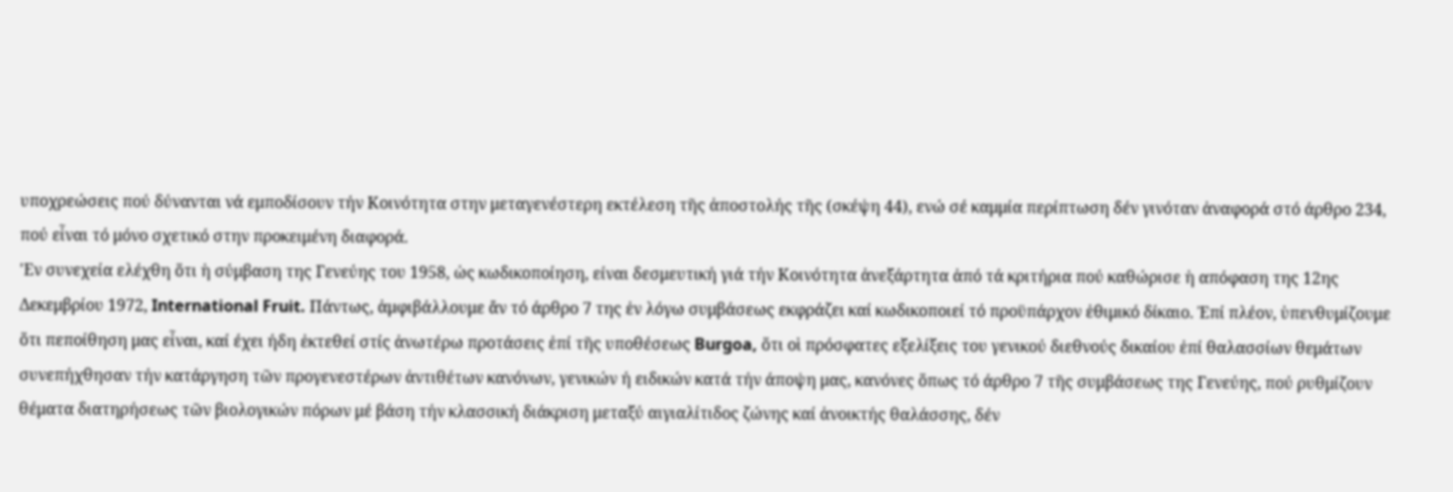υποχρεώσεις πού δύνανται νά εμποδίσουν τήν Κοινότητα στην μεταγενέστερη εκτέλεση τῆς ἀποστολής τῆς (σκέψη 44), ενώ σέ καμμία περίπτωση δέν γινόταν ἀναφορά στό άρθρο 234, πού εἶναι τό μόνο σχετικό στην προκειμένη διαφορά.
'Εν συνεχεία ελέχθη ὅτι ἡ σύμβαση της Γενεύης του 1958, ὡς κωδικοποίηση, είναι δεσμευτική γιά τήν Κοινότητα ἀνεξάρτητα ἀπό τά κριτήρια πού καθώρισε ἡ απόφαση της 12ης Δεκεμβρίου 1972, International Fruit. Πάντως, ἀμφιβάλλουμε ἄν τό άρθρο 7 της ἐν λόγω συμβάσεως εκφράζει καί κωδικοποιεί τό προϋπάρχον ἐθιμικό δίκαιο. Ἐπί πλέον, ὑπενθυμίζουμε ὅτι πεποίθηση μας εἶναι, καί έχει ήδη ἐκτεθεί στίς ἀνωτέρω προτάσεις ἐπί τῆς υποθέσεως Burgoa, ὅτι οἱ πρόσφατες εξελίξεις του γενικού διεθνούς δικαίου ἐπί θαλασσίων θεμάτων συνεπήχθησαν τήν κατάργηση τῶν προγενεστέρων ἀντιθέτων κανόνων, γενικών ή ειδικών κατά τήν άποψη μας, κανόνες ὅπως τό άρθρο 7 τῆς συμβάσεως της Γενεύης, πού ρυθμίζουν θέματα διατηρήσεως τῶν βιολογικών πόρων μέ βάση τήν κλασσική διάκριση μεταξύ αιγιαλίτιδος ζώνης καί ἀνοικτής θαλάσσης, δέν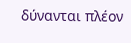δύνανται πλέον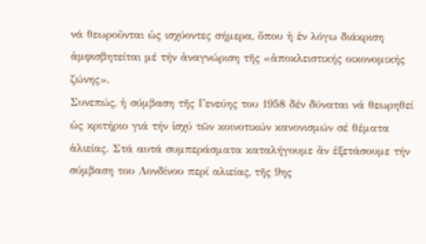νά θεωροῦνται ὡς ισχύοντες σήμερα, ὅπου ἡ ἐν λόγω διάκριση ἀμφισβητείται μέ τήν ἀναγνώριση τῆς «ἀποκλειστικής οικονομικής ζώνης».
Συνεπώς, ἡ σύμβαση τῆς Γενεύης του 1958 δέν δύναται νά θεωρηθεί ὡς κριτήριο γιά τήν ἰσχύ τῶν κοινοτικών κανονισμών σέ θέματα ἁλιείας. Στά αυτά συμπεράσματα καταλήγουμε ἄν ἐξετάσουμε τήν σύμβαση του Λονδίνου περί αλιείας, τῆς 9ης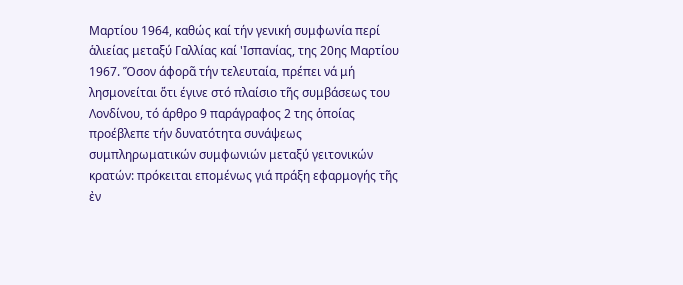Μαρτίου 1964, καθώς καί τήν γενική συμφωνία περί ἁλιείας μεταξύ Γαλλίας καί 'Ισπανίας, της 20ης Μαρτίου 1967. Ὅσον άφορᾶ τήν τελευταία, πρέπει νά μή λησμονείται ὅτι έγινε στό πλαίσιο τῆς συμβάσεως του Λονδίνου, τό άρθρο 9 παράγραφος 2 της ὁποίας προέβλεπε τήν δυνατότητα συνάψεως συμπληρωματικών συμφωνιών μεταξύ γειτονικών κρατών: πρόκειται επομένως γιά πράξη εφαρμογής τῆς ἐν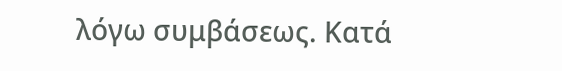λόγω συμβάσεως. Κατά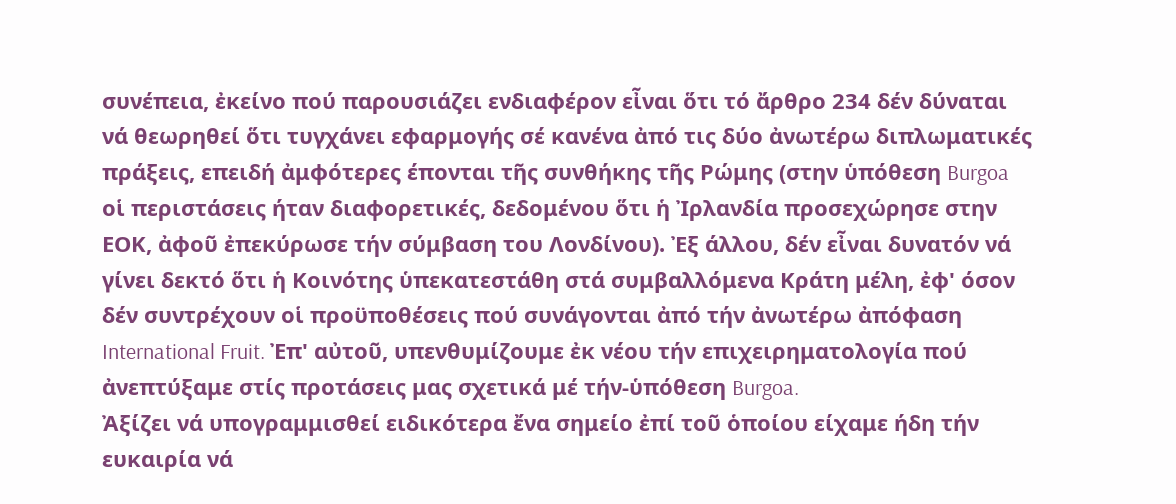συνέπεια, ἐκείνο πού παρουσιάζει ενδιαφέρον εἶναι ὅτι τό ἄρθρο 234 δέν δύναται νά θεωρηθεί ὅτι τυγχάνει εφαρμογής σέ κανένα ἀπό τις δύο ἀνωτέρω διπλωματικές πράξεις, επειδή ἀμφότερες έπονται τῆς συνθήκης τῆς Ρώμης (στην ὑπόθεση Burgoa οἱ περιστάσεις ήταν διαφορετικές, δεδομένου ὅτι ἡ Ἰρλανδία προσεχώρησε στην ΕΟΚ, ἀφοῦ ἐπεκύρωσε τήν σύμβαση του Λονδίνου). Ἐξ άλλου, δέν εἶναι δυνατόν νά γίνει δεκτό ὅτι ἡ Κοινότης ὑπεκατεστάθη στά συμβαλλόμενα Κράτη μέλη, ἐφ' όσον δέν συντρέχουν οἱ προϋποθέσεις πού συνάγονται ἀπό τήν ἀνωτέρω ἀπόφαση International Fruit. Ἐπ' αὐτοῦ, υπενθυμίζουμε ἐκ νέου τήν επιχειρηματολογία πού ἀνεπτύξαμε στίς προτάσεις μας σχετικά μέ τήν-ὑπόθεση Burgoa.
Ἀξίζει νά υπογραμμισθεί ειδικότερα ἔνα σημείο ἐπί τοῦ ὁποίου είχαμε ήδη τήν ευκαιρία νά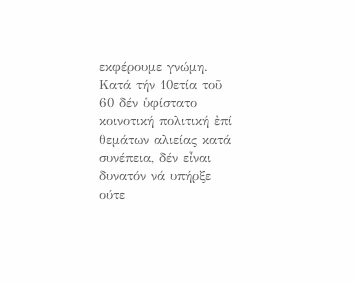εκφέρουμε γνώμη. Κατά τήν 10ετία τοῦ 60 δέν ὑφίστατο κοινοτική πολιτική ἐπί θεμάτων αλιείας κατά συνέπεια, δέν εἶναι δυνατόν νά υπήρξε ούτε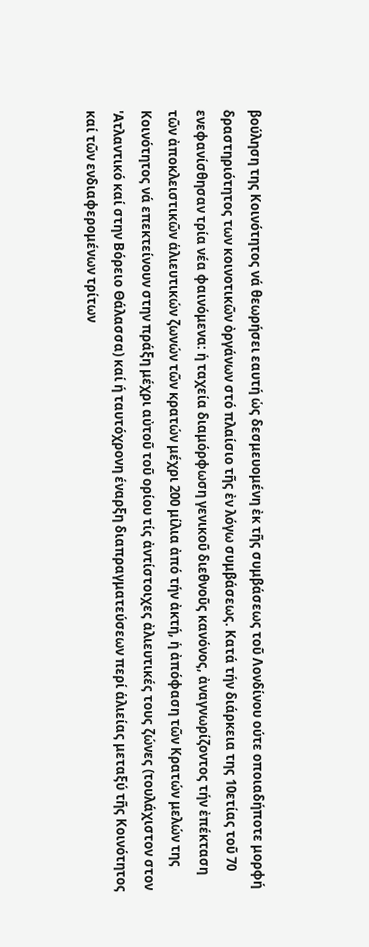βούληση της Κοινότητος νά θεωρήσει εαυτή ὡς δεσμευομένη ἐκ τῆς συμβάσεως τοῦ Λονδίνου ούτε οποιαδήποτε μορφή δραστηριότητος των κοινοτικῶν ὀργάνων στό πλαίσιο τῆς ἐν λόγω συμβάσεως. Κατά τήν διάρκεια της 10ετίας τοῦ 70 ενεφανίσθησαν τρία νέα φαινόμενα: ἡ ταχεία διαμόρφωση γενικοῦ διεθνοῦς κανόνος, ἀναγνωρίζοντος τήν ἐπέκταση τῶν ἀποκλειστικῶν ἁλιευτικών ζωνών τῶν κρατών μέχρι 200 μίλια ἀπό τήν ἀκτή, ἡ ἀπόφαση τῶν Κρατών μελών της Κοινότητος νά επεκτείνουν στην πράξη μέχρι αὐτοῦ τοῦ ορίου τίς ἀντίστοιχες ἀλιευτικές τους ζώνες (τουλάχιστον στον 'Ατλαντικό καί στην Βόρειο Θάλασσα) καί ή ταυτόχρονη έναρξη διαπραγματεύσεων περί ἁλιείας μεταξύ τῆς Κοινότητος καί τῶν ενδιαφερομένων τρίτων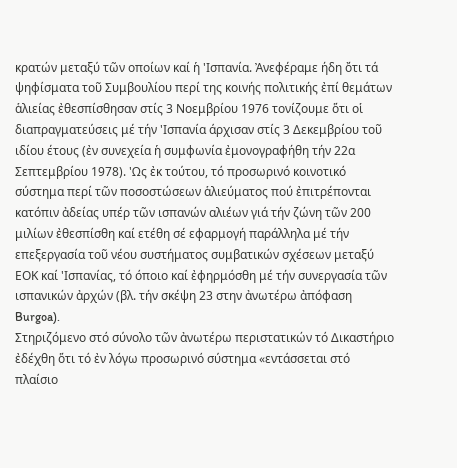κρατών μεταξύ τῶν οποίων καί ἡ 'Ισπανία. Ἀνεφέραμε ήδη ὄτι τά ψηφίσματα τοῦ Συμβουλίου περί της κοινής πολιτικής ἐπί θεμάτων ἁλιείας ἐθεσπίσθησαν στίς 3 Νοεμβρίου 1976 τονίζουμε ὅτι οἱ διαπραγματεύσεις μέ τήν 'Ισπανία άρχισαν στίς 3 Δεκεμβρίου τοῦ ιδίου έτους (ἐν συνεχεία ἡ συμφωνία ἐμονογραφήθη τήν 22α Σεπτεμβρίου 1978). 'Ως ἐκ τούτου, τό προσωρινό κοινοτικό σύστημα περί τῶν ποσοστώσεων ἁλιεύματος πού ἐπιτρέπονται κατόπιν ἀδείας υπέρ τῶν ισπανών αλιέων γιά τήν ζώνη τῶν 200 μιλίων ἐθεσπίσθη καί ετέθη σέ εφαρμογή παράλληλα μέ τήν επεξεργασία τοῦ νέου συστήματος συμβατικών σχέσεων μεταξύ ΕΟΚ καί 'Ισπανίας, τό όποιο καί ἐφηρμόσθη μέ τήν συνεργασία τῶν ισπανικών ἀρχών (βλ. τήν σκέψη 23 στην ἀνωτέρω ἀπόφαση Burgoa).
Στηριζόμενο στό σύνολο τῶν ἀνωτέρω περιστατικών τό Δικαστήριο ἐδέχθη ὅτι τό ἐν λόγω προσωρινό σύστημα «εντάσσεται στό πλαίσιο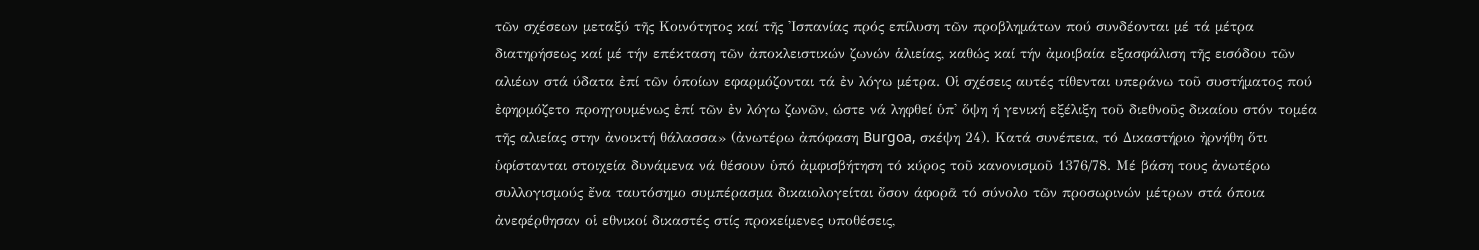τῶν σχέσεων μεταξύ τῆς Κοινότητος καί τῆς 'Ισπανίας πρός επίλυση τῶν προβλημάτων πού συνδέονται μέ τά μέτρα διατηρήσεως καί μέ τήν επέκταση τῶν ἀποκλειστικών ζωνών ἁλιείας, καθώς καί τήν ἀμοιβαία εξασφάλιση τῆς εισόδου τῶν αλιέων στά ύδατα ἐπί τῶν ὁποίων εφαρμόζονται τά ἐν λόγω μέτρα. Οἱ σχέσεις αυτές τίθενται υπεράνω τοῦ συστήματος πού ἐφηρμόζετο προηγουμένως ἐπί τῶν ἐν λόγω ζωνῶν, ώστε νά ληφθεί ὑπ' ὅψη ή γενική εξέλιξη τοῦ διεθνοῦς δικαίου στόν τομέα τῆς αλιείας στην ἀνοικτή θάλασσα» (ἀνωτέρω ἀπόφαση Burgoa, σκέψη 24). Κατά συνέπεια, τό Δικαστήριο ἠρνήθη ὅτι ὑφίστανται στοιχεία δυνάμενα νά θέσουν ὑπό ἀμφισβήτηση τό κύρος τοῦ κανονισμοῦ 1376/78. Μέ βάση τους ἀνωτέρω συλλογισμούς ἔνα ταυτόσημο συμπέρασμα δικαιολογείται ὄσον άφορᾶ τό σύνολο τῶν προσωρινών μέτρων στά όποια ἀνεφέρθησαν οἱ εθνικοί δικαστές στίς προκείμενες υποθέσεις,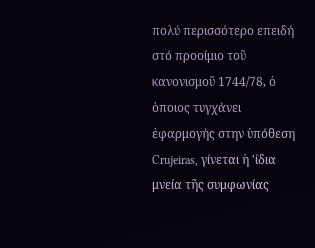πολύ περισσότερο επειδή στό προοίμιο τοῦ κανονισμοῦ 1744/78, ὁ ὁποιος τυγχάνει ἐφαρμογής στην ὑπόθεση Crujeiras, γίνεται ἡ 'ίδια μνεία τῆς συμφωνίας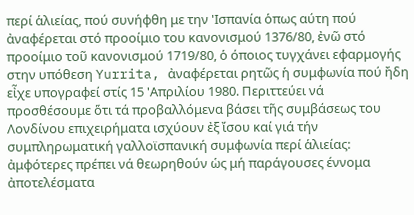περί ἁλιείας, πού συνήφθη με την 'Ισπανία ὁπως αύτη πού ἀναφέρεται στό προοίμιο του κανονισμού 1376/80, ἐνῶ στό προοίμιο τοῦ κανονισμού 1719/80, ὁ όποιος τυγχάνει εφαρμογής στην υπόθεση Yurrita, ἀναφέρεται ρητῶς ἡ συμφωνία πού ἤδη εἶχε υπογραφεί στίς 15 'Απριλίου 1980. Περιττεύει νά προσθέσουμε ὅτι τά προβαλλόμενα βάσει τῆς συμβάσεως του Λονδίνου επιχειρήματα ισχύουν ἐξ ἴσου καί γιά τήν συμπληρωματική γαλλοϊσπανική συμφωνία περί ἁλιείας: ἀμφότερες πρέπει νά θεωρηθούν ὡς μή παράγουσες έννομα ἀποτελέσματα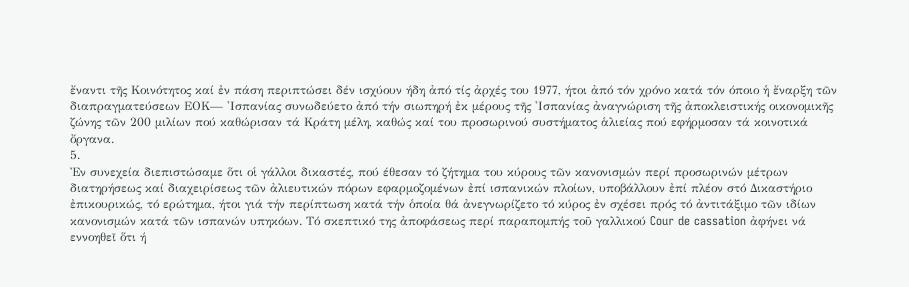ἔναντι τῆς Κοινότητος καί ἐν πάση περιπτώσει δέν ισχύουν ήδη ἀπό τίς ἀρχές του 1977, ήτοι ἀπό τόν χρόνο κατά τόν όποιο ἡ ἔναρξη τῶν διαπραγματεύσεων ΕΟΚ— 'Ισπανίας συνωδεύετο ἀπό τήν σιωπηρή ἐκ μέρους τῆς 'Ισπανίας ἀναγνώριση τῆς ἀποκλειστικής οικονομικῆς ζώνης τῶν 200 μιλίων πού καθώρισαν τά Κράτη μέλη, καθώς καί του προσωρινού συστήματος ἁλιείας πού εφήρμοσαν τά κοινοτικά ὄργανα.
5.
Ἐν συνεχεία διεπιστώσαμε ὅτι οἱ γάλλοι δικαστές, πού έθεσαν τό ζήτημα του κύρους τῶν κανονισμών περί προσωρινών μέτρων διατηρήσεως καί διαχειρίσεως τῶν ἀλιευτικών πόρων εφαρμοζομένων ἐπί ισπανικών πλοίων, υποβάλλουν ἐπί πλέον στό Δικαστήριο ἐπικουρικώς, τό ερώτημα, ήτοι γιά τήν περίπτωση κατά τήν ὁποία θά ἀνεγνωρίζετο τό κύρος ἐν σχέσει πρός τό ἀντιτάξιμο τῶν ιδίων κανονισμών κατά τῶν ισπανών υπηκόων. Τό σκεπτικό της ἀποφάσεως περί παραπομπής τοῦ γαλλικού Cour de cassation ἀφήνει νά εννοηθεῖ ὅτι ή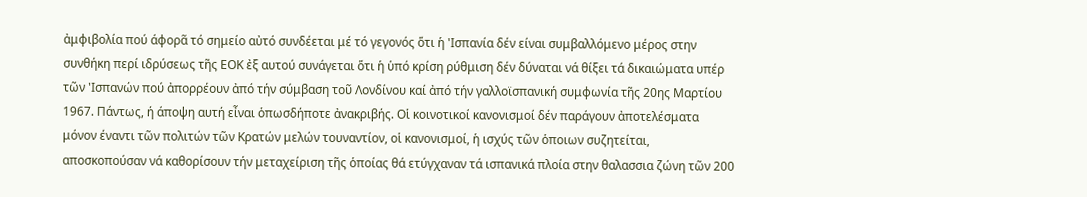ἀμφιβολία πού άφορᾶ τό σημείο αὐτό συνδέεται μέ τό γεγονός ὅτι ἡ 'Ισπανία δέν είναι συμβαλλόμενο μέρος στην συνθήκη περί ιδρύσεως τῆς ΕΟΚ ἐξ αυτού συνάγεται ὅτι ἡ ὑπό κρίση ρύθμιση δέν δύναται νά θίξει τά δικαιώματα υπέρ τῶν 'Ισπανών πού ἀπορρέουν ἀπό τήν σύμβαση τοῦ Λονδίνου καί ἀπό τήν γαλλοϊσπανική συμφωνία τῆς 20ης Μαρτίου 1967. Πάντως, ή άποψη αυτή εἶναι ὁπωσδήποτε ἀνακριβής. Οἱ κοινοτικοί κανονισμοί δέν παράγουν ἀποτελέσματα μόνον έναντι τῶν πολιτών τῶν Κρατών μελών τουναντίον, οἱ κανονισμοί, ἡ ισχύς τῶν ὁποιων συζητείται, αποσκοπούσαν νά καθορίσουν τήν μεταχείριση τῆς ὁποίας θά ετύγχαναν τά ισπανικά πλοία στην θαλασσια ζώνη τῶν 200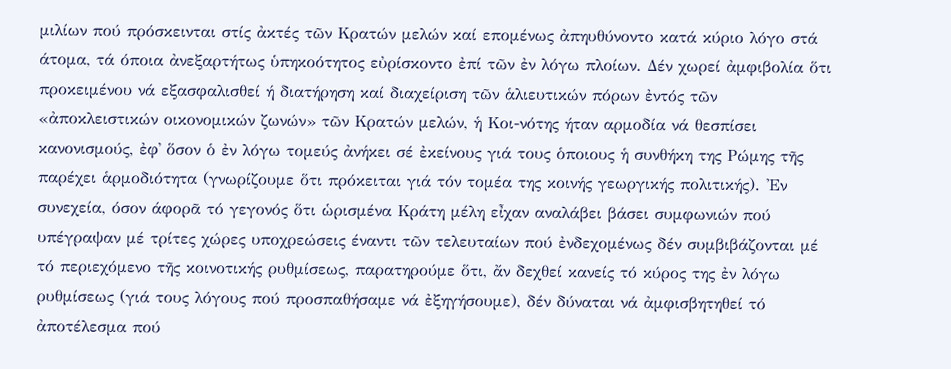μιλίων πού πρόσκεινται στίς ἀκτές τῶν Κρατών μελών καί επομένως ἀπηυθύνοντο κατά κύριο λόγο στά άτομα, τά όποια ἀνεξαρτήτως ὑπηκοότητος εὐρίσκοντο ἐπί τῶν ἐν λόγω πλοίων. Δέν χωρεί ἀμφιβολία ὅτι προκειμένου νά εξασφαλισθεί ή διατήρηση καί διαχείριση τῶν ἁλιευτικών πόρων ἐντός τῶν «ἀποκλειστικών οικονομικών ζωνών» τῶν Κρατών μελών, ἡ Κοι-νότης ήταν αρμοδία νά θεσπίσει κανονισμούς, ἐφ᾽ ὅσον ὁ ἐν λόγω τομεύς ἀνήκει σέ ἐκείνους γιά τους ὁποιους ἡ συνθήκη της Ρώμης τῆς παρέχει ἁρμοδιότητα (γνωρίζουμε ὅτι πρόκειται γιά τόν τομέα της κοινής γεωργικής πολιτικής). 'Εν συνεχεία, όσον άφορᾶ τό γεγονός ὅτι ὡρισμένα Κράτη μέλη εἶχαν αναλάβει βάσει συμφωνιών πού υπέγραψαν μέ τρίτες χώρες υποχρεώσεις έναντι τῶν τελευταίων πού ἐνδεχομένως δέν συμβιβάζονται μέ τό περιεχόμενο τῆς κοινοτικής ρυθμίσεως, παρατηρούμε ὅτι, ἄν δεχθεί κανείς τό κύρος της ἐν λόγω ρυθμίσεως (γιά τους λόγους πού προσπαθήσαμε νά ἐξηγήσουμε), δέν δύναται νά ἀμφισβητηθεί τό ἀποτέλεσμα πού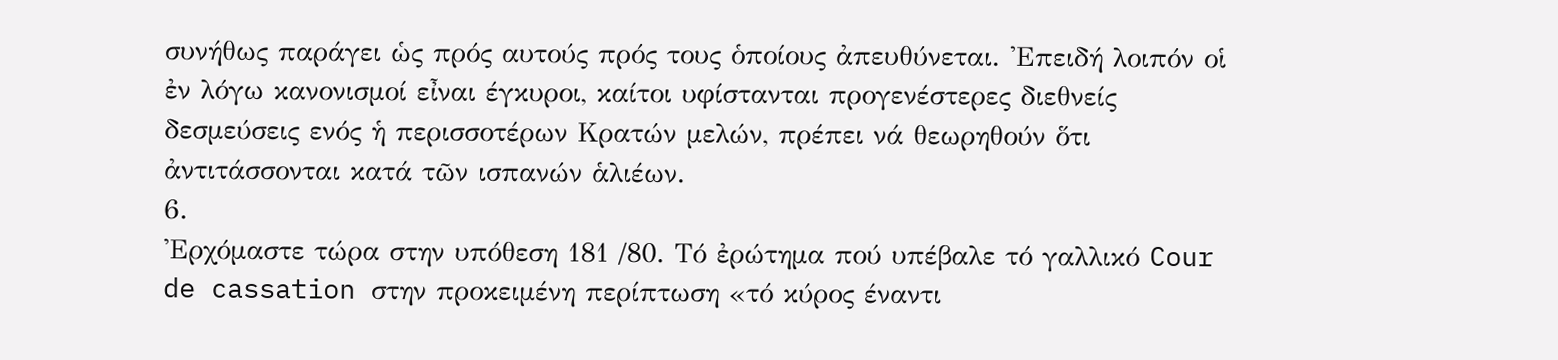συνήθως παράγει ὡς πρός αυτούς πρός τους ὁποίους ἀπευθύνεται. 'Επειδή λοιπόν οἱ ἐν λόγω κανονισμοί εἶναι έγκυροι, καίτοι υφίστανται προγενέστερες διεθνείς δεσμεύσεις ενός ἡ περισσοτέρων Κρατών μελών, πρέπει νά θεωρηθούν ὅτι ἀντιτάσσονται κατά τῶν ισπανών ἁλιέων.
6.
'Ερχόμαστε τώρα στην υπόθεση 181 /80. Τό ἐρώτημα πού υπέβαλε τό γαλλικό Cour de cassation στην προκειμένη περίπτωση «τό κύρος έναντι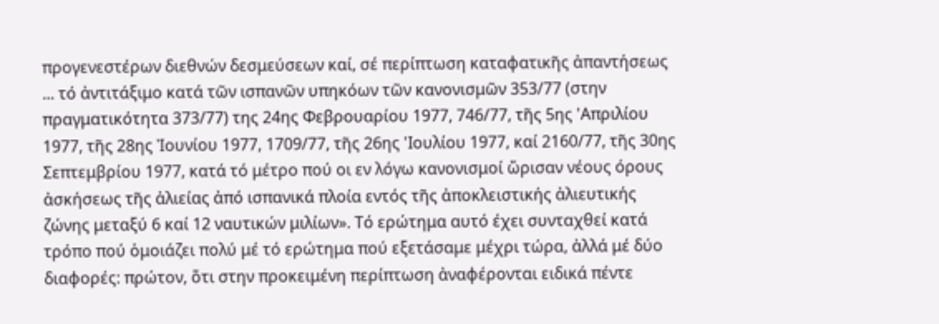προγενεστέρων διεθνών δεσμεύσεων καί, σέ περίπτωση καταφατικῆς ἀπαντήσεως ... τό ἀντιτάξιμο κατά τῶν ισπανῶν υπηκόων τῶν κανονισμῶν 353/77 (στην πραγματικότητα 373/77) της 24ης Φεβρουαρίου 1977, 746/77, τῆς 5ης 'Απριλίου 1977, τῆς 28ης Ἰουνίου 1977, 1709/77, τῆς 26ης 'Ιουλίου 1977, καί 2160/77, τῆς 30ης Σεπτεμβρίου 1977, κατά τό μέτρο πού οι εν λόγω κανονισμοί ὥρισαν νέους όρους ἀσκήσεως τῆς ἀλιείας ἀπό ισπανικά πλοία εντός τῆς ἀποκλειστικής ἀλιευτικής ζώνης μεταξύ 6 καί 12 ναυτικών μιλίων». Τό ερώτημα αυτό έχει συνταχθεί κατά τρόπο πού ὁμοιάζει πολύ μέ τό ερώτημα πού εξετάσαμε μέχρι τώρα, ἀλλά μέ δύο διαφορές: πρώτον, ὅτι στην προκειμένη περίπτωση ἀναφέρονται ειδικά πέντε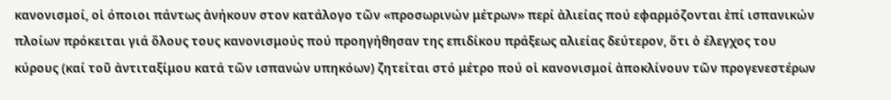κανονισμοί, οἱ όποιοι πάντως ἀνήκουν στον κατάλογο τῶν «προσωρινών μέτρων» περί ἀλιείας πού εφαρμόζονται ἐπί ισπανικών πλοίων πρόκειται γιά ὅλους τους κανονισμούς πού προηγήθησαν της επιδίκου πράξεως αλιείας δεύτερον, ὅτι ὁ έλεγχος του κύρους (καί τοῦ ἀντιταξίμου κατά τῶν ισπανών υπηκόων) ζητείται στό μέτρο πού οἱ κανονισμοί ἀποκλίνουν τῶν προγενεστέρων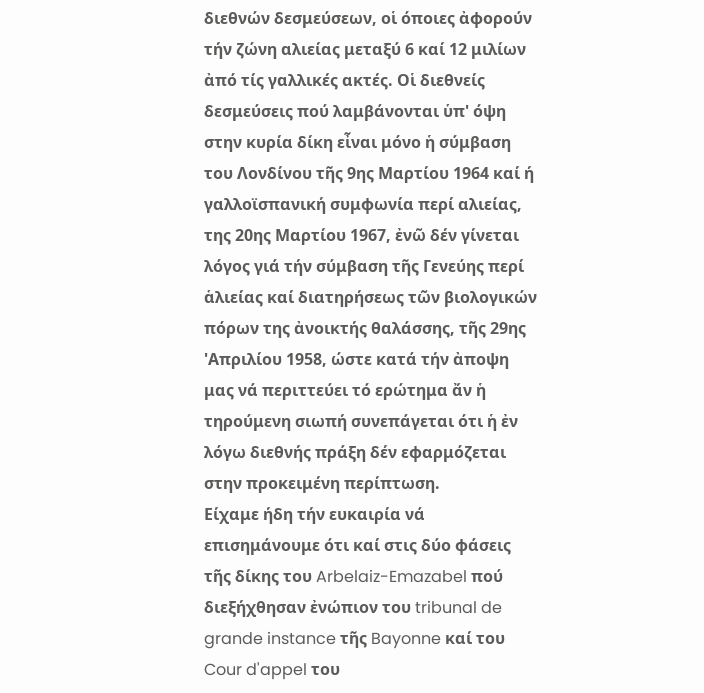διεθνών δεσμεύσεων, οἱ όποιες ἀφορούν τήν ζώνη αλιείας μεταξύ 6 καί 12 μιλίων ἀπό τίς γαλλικές ακτές. Οἱ διεθνείς δεσμεύσεις πού λαμβάνονται ὑπ' όψη στην κυρία δίκη εἶναι μόνο ἡ σύμβαση του Λονδίνου τῆς 9ης Μαρτίου 1964 καί ή γαλλοϊσπανική συμφωνία περί αλιείας, της 20ης Μαρτίου 1967, ἐνῶ δέν γίνεται λόγος γιά τήν σύμβαση τῆς Γενεύης περί ἁλιείας καί διατηρήσεως τῶν βιολογικών πόρων της ἀνοικτής θαλάσσης, τῆς 29ης 'Απριλίου 1958, ώστε κατά τήν ἀποψη μας νά περιττεύει τό ερώτημα ἄν ἡ τηρούμενη σιωπή συνεπάγεται ότι ἡ ἐν λόγω διεθνής πράξη δέν εφαρμόζεται στην προκειμένη περίπτωση.
Είχαμε ήδη τήν ευκαιρία νά επισημάνουμε ότι καί στις δύο φάσεις τῆς δίκης του Arbelaiz-Emazabel πού διεξήχθησαν ἐνώπιον του tribunal de grande instance τῆς Bayonne καί του Cour d'appel του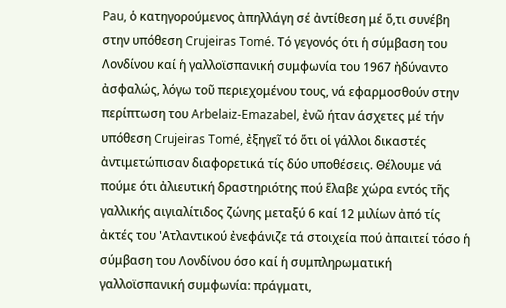Pau, ὁ κατηγορούμενος ἀπηλλάγη σέ ἀντίθεση μέ ὅ,τι συνέβη στην υπόθεση Crujeiras Tomé. Τό γεγονός ότι ἡ σύμβαση του Λονδίνου καί ἡ γαλλοϊσπανική συμφωνία του 1967 ἠδύναντο ἀσφαλώς, λόγω τοῦ περιεχομένου τους, νά εφαρμοσθούν στην περίπτωση του Arbelaiz-Emazabel, ἐνῶ ήταν άσχετες μέ τήν υπόθεση Crujeiras Tomé, ἐξηγεῖ τό ὅτι οἱ γάλλοι δικαστές ἀντιμετώπισαν διαφορετικά τίς δύο υποθέσεις. Θέλουμε νά πούμε ότι ἀλιευτική δραστηριότης πού ἕλαβε χώρα εντός τῆς γαλλικής αιγιαλίτιδος ζώνης μεταξύ 6 καί 12 μιλίων ἀπό τίς ἀκτές του 'Ατλαντικού ἐνεφάνιζε τά στοιχεία πού ἀπαιτεί τόσο ἡ σύμβαση του Λονδίνου όσο καί ἡ συμπληρωματική γαλλοϊσπανική συμφωνία: πράγματι,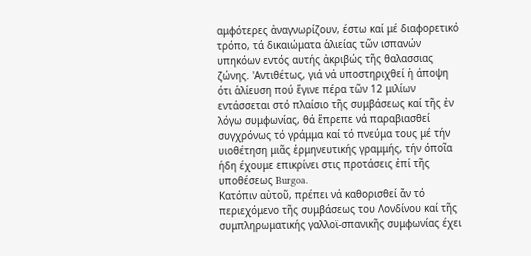αμφότερες ἀναγνωρίζουν, έστω καί μέ διαφορετικό τρόπο, τά δικαιώματα ἁλιείας τῶν ισπανών υπηκόων εντός αυτής ἀκριβώς τῆς θαλασσιας ζώνης. 'Αντιθέτως, γιά νά υποστηριχθεί ἡ άποψη ότι ἁλίευση πού ἕγινε πέρα τῶν 12 μιλίων εντάσσεται στό πλαίσιο τῆς συμβάσεως καί τῆς ἐν λόγω συμφωνίας, θά ἕπρεπε νά παραβιασθεί συγχρόνως τό γράμμα καί τό πνεύμα τους μέ τήν υιοθέτηση μιᾶς ἑρμηνευτικής γραμμής, τήν όποῖα ήδη έχουμε επικρίνει στις προτάσεις ἐπί τῆς υποθέσεως Burgoa.
Κατόπιν αὐτοῦ, πρέπει νά καθορισθεί ἄν τό περιεχόμενο τῆς συμβάσεως του Λονδίνου καί τῆς συμπληρωματικής γαλλοϊ-σπανικῆς συμφωνίας έχει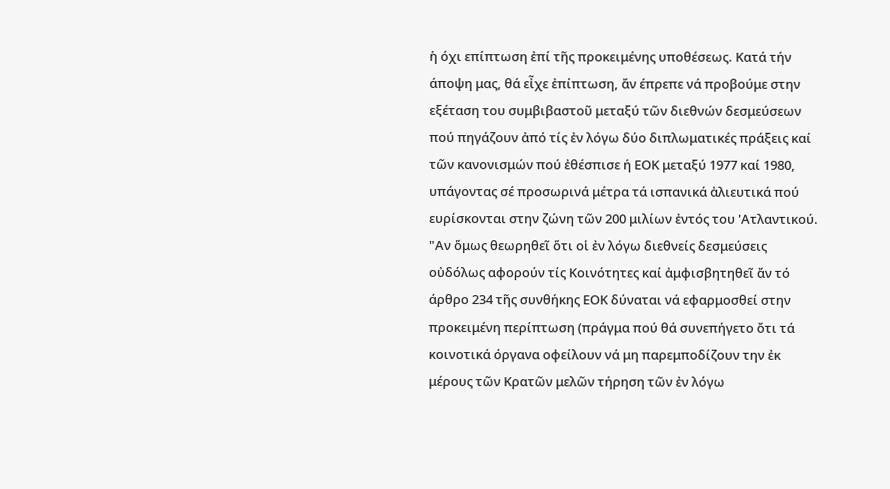ἡ όχι επίπτωση ἐπί τῆς προκειμένης υποθέσεως. Κατά τήν άποψη μας, θά εἶχε ἐπίπτωση, ἄν έπρεπε νά προβούμε στην εξέταση του συμβιβαστοῦ μεταξύ τῶν διεθνών δεσμεύσεων πού πηγάζουν ἀπό τίς ἐν λόγω δύο διπλωματικές πράξεις καί τῶν κανονισμών πού ἐθέσπισε ή ΕΟΚ μεταξύ 1977 καί 1980, υπάγοντας σέ προσωρινά μέτρα τά ισπανικά ἀλιευτικά πού ευρίσκονται στην ζώνη τῶν 200 μιλίων ἐντός του 'Ατλαντικού. "Αν ὅμως θεωρηθεῖ ὅτι οἱ ἐν λόγω διεθνείς δεσμεύσεις οὐδόλως αφορούν τίς Κοινότητες καί ἀμφισβητηθεῖ ἄν τό άρθρο 234 τῆς συνθήκης ΕΟΚ δύναται νά εφαρμοσθεί στην προκειμένη περίπτωση (πράγμα πού θά συνεπήγετο ὄτι τά κοινοτικά όργανα οφείλουν νά μη παρεμποδίζουν την ἐκ μέρους τῶν Κρατῶν μελῶν τήρηση τῶν ἐν λόγω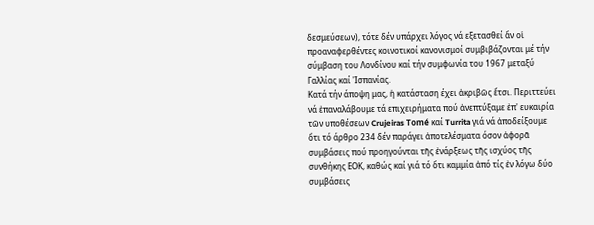δεσμεύσεων), τότε δέν υπάρχει λόγος νά εξετασθεί ἄν οἱ προαναφερθέντες κοινοτικοί κανονισμοί συμβιβάζονται μέ τήν σύμβαση του Λονδίνου καί τήν συμφωνία του 1967 μεταξύ Γαλλίας καί 'Ισπανίας.
Κατά τήν άποψη μας, ἡ κατάσταση έχει ἀκριβῶς ἔτσι. Περιττεύει νά ἐπαναλάβουμε τά επιχειρήματα πού ἀνεπτύξαμε ἐπ' ευκαιρία τῶν υποθέσεων Crujeiras Tomé καί Turrita γιά νά ἀποδείξουμε ὅτι τό άρθρο 234 δέν παράγει ἀποτελέσματα όσον ἀφορᾶ συμβάσεις πού προηγούνται τῆς ἐνάρξεως τῆς ισχύος τῆς συνθήκης ΕΟΚ, καθώς καί γιά τό ὅτι καμμία ἀπό τίς ἐν λόγω δύο συμβάσεις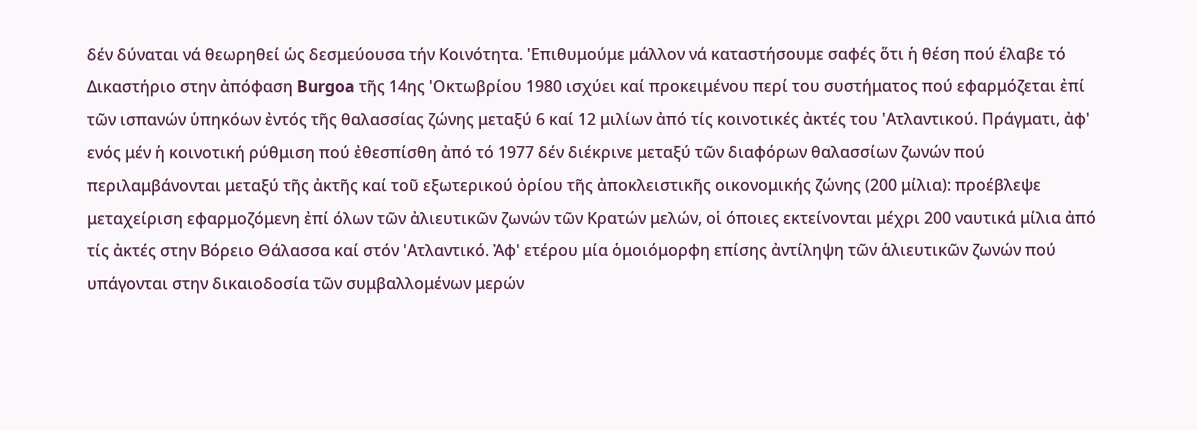δέν δύναται νά θεωρηθεί ὡς δεσμεύουσα τήν Κοινότητα. 'Επιθυμούμε μάλλον νά καταστήσουμε σαφές ὅτι ἡ θέση πού έλαβε τό Δικαστήριο στην ἀπόφαση Burgoa τῆς 14ης 'Οκτωβρίου 1980 ισχύει καί προκειμένου περί του συστήματος πού εφαρμόζεται ἐπί τῶν ισπανών ὑπηκόων ἐντός τῆς θαλασσίας ζώνης μεταξύ 6 καί 12 μιλίων ἀπό τίς κοινοτικές ἀκτές του 'Ατλαντικού. Πράγματι, ἀφ' ενός μέν ἡ κοινοτική ρύθμιση πού ἐθεσπίσθη ἀπό τό 1977 δέν διέκρινε μεταξύ τῶν διαφόρων θαλασσίων ζωνών πού περιλαμβάνονται μεταξύ τῆς ἀκτῆς καί τοῦ εξωτερικού ὀρίου τῆς ἀποκλειστικῆς οικονομικής ζώνης (200 μίλια): προέβλεψε μεταχείριση εφαρμοζόμενη ἐπί όλων τῶν ἀλιευτικῶν ζωνών τῶν Κρατών μελών, οἱ όποιες εκτείνονται μέχρι 200 ναυτικά μίλια ἀπό τίς ἀκτές στην Βόρειο Θάλασσα καί στόν 'Ατλαντικό. Ἀφ' ετέρου μία ὁμοιόμορφη επίσης ἀντίληψη τῶν ἁλιευτικῶν ζωνών πού υπάγονται στην δικαιοδοσία τῶν συμβαλλομένων μερών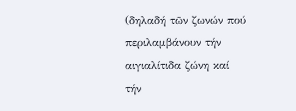(δηλαδή τῶν ζωνών πού περιλαμβάνουν τήν αιγιαλίτιδα ζώνη καί τήν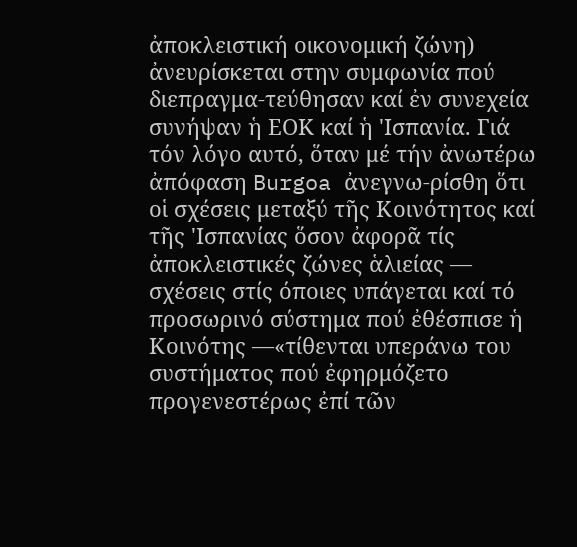ἀποκλειστική οικονομική ζώνη) ἀνευρίσκεται στην συμφωνία πού διεπραγμα-τεύθησαν καί ἐν συνεχεία συνήψαν ἡ ΕΟΚ καί ἡ 'Ισπανία. Γιά τόν λόγο αυτό, ὅταν μέ τήν ἀνωτέρω ἀπόφαση Burgoa ἀνεγνω-ρίσθη ὅτι οἱ σχέσεις μεταξύ τῆς Κοινότητος καί τῆς 'Ισπανίας ὅσον ἀφορᾶ τίς ἀποκλειστικές ζώνες ἁλιείας — σχέσεις στίς όποιες υπάγεται καί τό προσωρινό σύστημα πού ἐθέσπισε ἡ Κοινότης —«τίθενται υπεράνω του συστήματος πού ἐφηρμόζετο προγενεστέρως ἐπί τῶν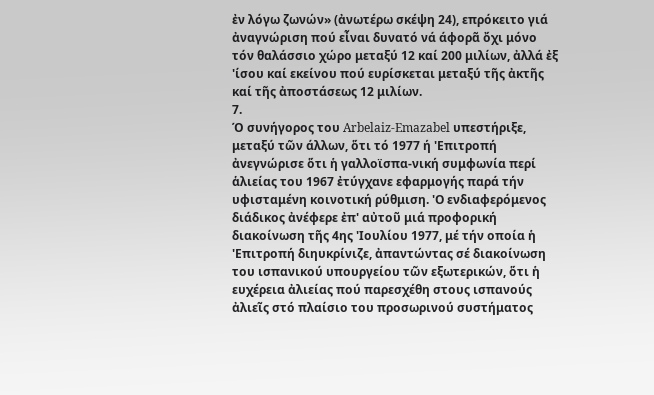ἐν λόγω ζωνών» (ἀνωτέρω σκέψη 24), επρόκειτο γιά ἀναγνώριση πού εἶναι δυνατό νά άφορᾶ ὄχι μόνο τόν θαλάσσιο χώρο μεταξύ 12 καί 200 μιλίων, ἀλλά ἐξ 'ίσου καί εκείνου πού ευρίσκεται μεταξύ τῆς ἀκτῆς καί τῆς ἀποστάσεως 12 μιλίων.
7.
Ό συνήγορος του Arbelaiz-Emazabel υπεστήριξε, μεταξύ τῶν άλλων, ὅτι τό 1977 ή 'Επιτροπή ἀνεγνώρισε ὅτι ἡ γαλλοϊσπα-νική συμφωνία περί ἁλιείας του 1967 ἐτύγχανε εφαρμογής παρά τήν υφισταμένη κοινοτική ρύθμιση. 'Ο ενδιαφερόμενος διάδικος ἀνέφερε ἐπ' αὐτοῦ μιά προφορική διακοίνωση τῆς 4ης 'Ιουλίου 1977, μέ τήν οποία ἡ 'Επιτροπή διηυκρίνιζε, ἀπαντώντας σέ διακοίνωση του ισπανικού υπουργείου τῶν εξωτερικών, ὅτι ἡ ευχέρεια ἀλιείας πού παρεσχέθη στους ισπανούς ἀλιεῖς στό πλαίσιο του προσωρινού συστήματος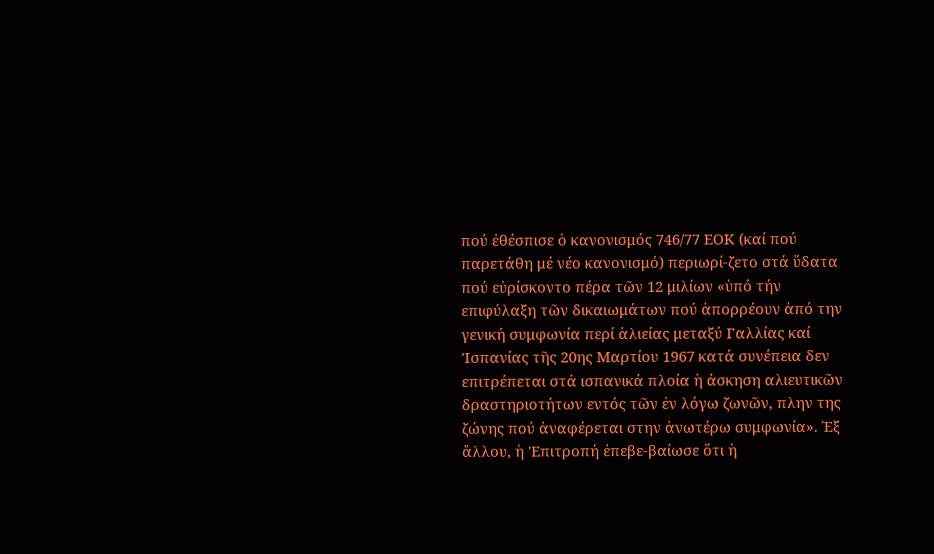πού ἐθέσπισε ὁ κανονισμός 746/77 ΕΟΚ (καί πού παρετάθη μέ νέο κανονισμό) περιωρί-ζετο στά ὕδατα πού εὐρίσκοντο πέρα τῶν 12 μιλίων «ὑπό τήν επιφύλαξη τῶν δικαιωμάτων πού ἀπορρέουν ἀπό την γενική συμφωνία περί ἁλιείας μεταξύ Γαλλίας καί 'Ισπανίας τῆς 20ης Μαρτίου 1967 κατά συνέπεια δεν επιτρέπεται στά ισπανικά πλοία ἡ άσκηση αλιευτικῶν δραστηριοτήτων εντός τῶν ἐν λόγω ζωνῶν, πλην της ζώνης πού ἀναφέρεται στην ἀνωτέρω συμφωνία». Ἐξ ἄλλου, ἡ 'Επιτροπή ἐπεβε-βαίωσε ὅτι ἡ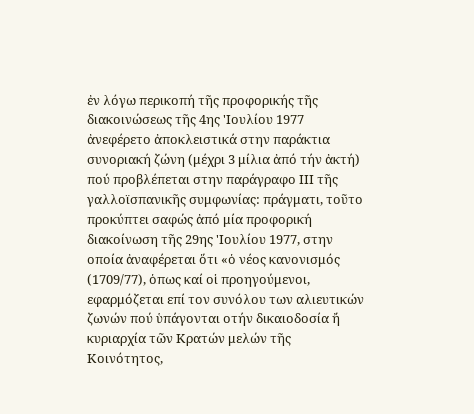ἐν λόγω περικοπή τῆς προφορικής τῆς διακοινώσεως τῆς 4ης 'Ιουλίου 1977 ἀνεφέρετο ἀποκλειστικά στην παράκτια συνοριακή ζώνη (μέχρι 3 μίλια ἀπό τήν ἀκτή) πού προβλέπεται στην παράγραφο ΙΙΙ τῆς γαλλοϊσπανικῆς συμφωνίας: πράγματι, τοῦτο προκύπτει σαφώς ἀπό μία προφορική διακοίνωση τῆς 29ης 'Ιουλίου 1977, στην οποία ἀναφέρεται ὅτι «ὁ νέος κανονισμός (1709/77), ὁπως καί οἱ προηγούμενοι, εφαρμόζεται επί τον συνόλου των αλιευτικών ζωνών πού ὑπάγονται οτήν δικαιοδοσία ἤ κυριαρχία τῶν Κρατών μελών τῆς Κοινότητος,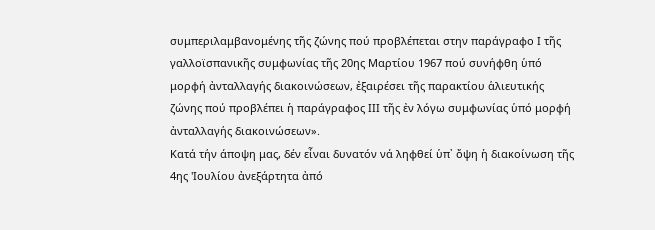συμπεριλαμβανομένης τῆς ζώνης πού προβλέπεται στην παράγραφο Ι τῆς γαλλοϊσπανικῆς συμφωνίας τῆς 20ης Μαρτίου 1967 πού συνήφθη ὑπό μορφή ἀνταλλαγής διακοινώσεων, ἐξαιρέσει τῆς παρακτίου ἁλιευτικής ζώνης πού προβλέπει ἡ παράγραφος ΙΙΙ τῆς ἐν λόγω συμφωνίας ὑπό μορφή ἀνταλλαγής διακοινώσεων».
Κατά τήν άποψη μας, δέν εἶναι δυνατόν νά ληφθεί ὑπ᾽ ὄψη ἡ διακοίνωση τῆς 4ης 'Ιουλίου ἀνεξάρτητα ἀπό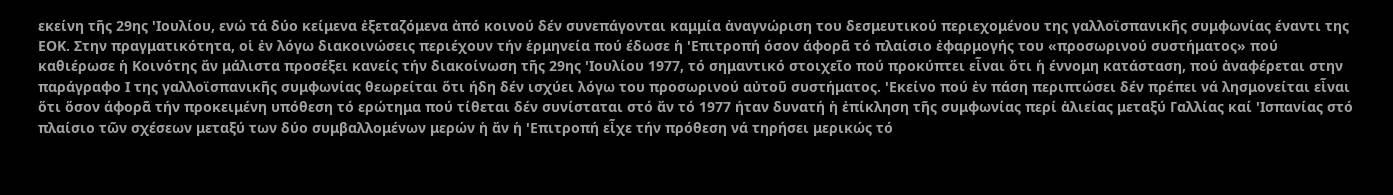εκείνη τῆς 29ης 'Ιουλίου, ενώ τά δύο κείμενα ἐξεταζόμενα ἀπό κοινού δέν συνεπάγονται καμμία ἀναγνώριση του δεσμευτικού περιεχομένου της γαλλοϊσπανικῆς συμφωνίας έναντι της ΕΟΚ. Στην πραγματικότητα, οἱ ἐν λόγω διακοινώσεις περιέχουν τήν ἑρμηνεία πού έδωσε ἡ 'Επιτροπή όσον άφορᾶ τό πλαίσιο ἐφαρμογής του «προσωρινού συστήματος» πού καθιέρωσε ἡ Κοινότης ἄν μάλιστα προσέξει κανείς τήν διακοίνωση τῆς 29ης 'Ιουλίου 1977, τό σημαντικό στοιχεῖο πού προκύπτει εἶναι ὅτι ἡ έννομη κατάσταση, πού ἀναφέρεται στην παράγραφο Ι της γαλλοϊσπανικῆς συμφωνίας θεωρείται ὅτι ήδη δέν ισχύει λόγω του προσωρινού αὐτοῦ συστήματος. 'Εκείνο πού ἐν πάση περιπτώσει δέν πρέπει νά λησμονείται εἶναι ὅτι ὅσον άφορᾶ τήν προκειμένη υπόθεση τό ερώτημα πού τίθεται δέν συνίσταται στό ἄν τό 1977 ήταν δυνατή ἡ ἐπίκληση τῆς συμφωνίας περί ἁλιείας μεταξύ Γαλλίας καί 'Ισπανίας στό πλαίσιο τῶν σχέσεων μεταξύ των δύο συμβαλλομένων μερών ἡ ἄν ἡ 'Επιτροπή εἶχε τήν πρόθεση νά τηρήσει μερικώς τό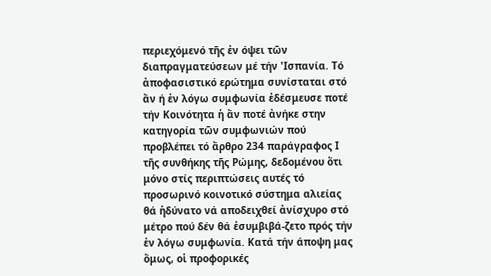περιεχόμενό τῆς ἐν όψει τῶν διαπραγματεύσεων μέ τήν 'Ισπανία. Τό ἀποφασιστικό ερώτημα συνίσταται στό ἄν ή ἐν λόγω συμφωνία ἐδέσμευσε ποτέ τήν Κοινότητα ἡ ἄν ποτέ ἀνήκε στην κατηγορία τῶν συμφωνιών πού προβλέπει τό ἄρθρο 234 παράγραφος Ι τῆς συνθήκης τῆς Ρώμης, δεδομένου ὅτι μόνο στίς περιπτώσεις αυτές τό προσωρινό κοινοτικό σύστημα αλιείας θά ἠδύνατο νά αποδειχθεί ἀνίσχυρο στό μέτρο πού δέν θά ἐσυμβιβά-ζετο πρός τήν ἐν λόγω συμφωνία. Κατά τήν άποψη μας ὅμως, οἱ προφορικές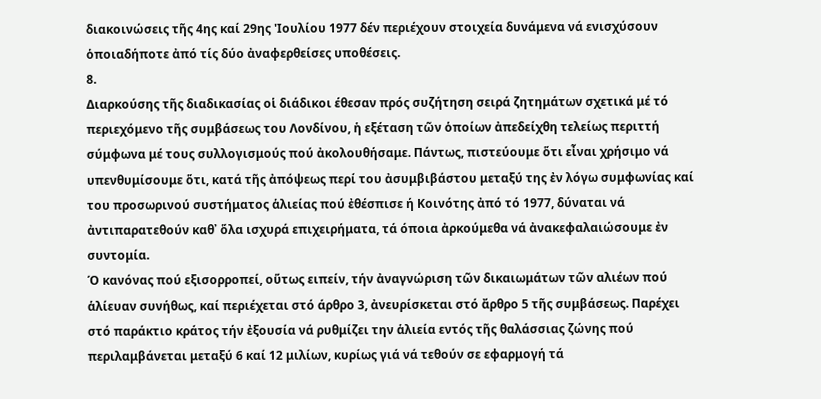διακοινώσεις τῆς 4ης καί 29ης 'Ιουλίου 1977 δέν περιέχουν στοιχεία δυνάμενα νά ενισχύσουν ὁποιαδήποτε ἀπό τίς δύο ἀναφερθείσες υποθέσεις.
8.
Διαρκούσης τῆς διαδικασίας οἱ διάδικοι έθεσαν πρός συζήτηση σειρά ζητημάτων σχετικά μέ τό περιεχόμενο τῆς συμβάσεως του Λονδίνου, ἡ εξέταση τῶν ὁποίων ἀπεδείχθη τελείως περιττή σύμφωνα μέ τους συλλογισμούς πού ἀκολουθήσαμε. Πάντως, πιστεύουμε ὅτι εἶναι χρήσιμο νά υπενθυμίσουμε ὅτι, κατά τῆς ἀπόψεως περί του ἀσυμβιβάστου μεταξύ της ἐν λόγω συμφωνίας καί του προσωρινού συστήματος ἁλιείας πού ἐθέσπισε ή Κοινότης ἀπό τό 1977, δύναται νά ἀντιπαρατεθούν καθ᾽ ὅλα ισχυρά επιχειρήματα, τά όποια ἀρκούμεθα νά ἀνακεφαλαιώσουμε ἐν συντομία.
Ό κανόνας πού εξισορροπεί, οὕτως ειπείν, τήν ἀναγνώριση τῶν δικαιωμάτων τῶν αλιέων πού ἁλίευαν συνήθως, καί περιέχεται στό άρθρο 3, ἀνευρίσκεται στό ἄρθρο 5 τῆς συμβάσεως. Παρέχει στό παράκτιο κράτος τήν ἐξουσία νά ρυθμίζει την ἁλιεία εντός τῆς θαλάσσιας ζώνης πού περιλαμβάνεται μεταξύ 6 καί 12 μιλίων, κυρίως γιά νά τεθούν σε εφαρμογή τά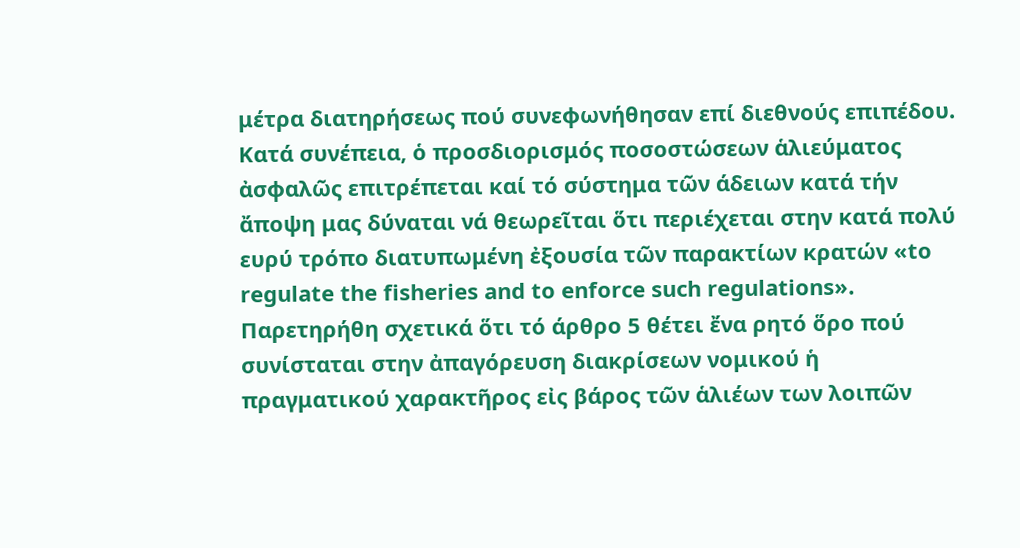μέτρα διατηρήσεως πού συνεφωνήθησαν επί διεθνούς επιπέδου. Κατά συνέπεια, ὁ προσδιορισμός ποσοστώσεων ἁλιεύματος ἀσφαλῶς επιτρέπεται καί τό σύστημα τῶν άδειων κατά τήν ἄποψη μας δύναται νά θεωρεῖται ὅτι περιέχεται στην κατά πολύ ευρύ τρόπο διατυπωμένη ἐξουσία τῶν παρακτίων κρατών «to regulate the fisheries and to enforce such regulations». Παρετηρήθη σχετικά ὅτι τό άρθρο 5 θέτει ἔνα ρητό ὅρο πού συνίσταται στην ἀπαγόρευση διακρίσεων νομικού ἡ πραγματικού χαρακτῆρος εἰς βάρος τῶν ἁλιέων των λοιπῶν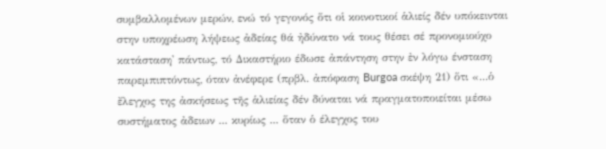συμβαλλομένων μερών, ενώ τό γεγονός ὅτι οἱ κοινοτικοί ἁλιείς δέν υπόκεινται στην υποχρέωση λήψεως ἀδείας θά ἠδύνατο νά τους θέσει σέ προνομιούχο κατάσταση' πάντως, τό Δικαστήριο έδωσε ἀπάντηση στην ἐν λόγω ένσταση παρεμπιπτόντως, όταν ἀνέφερε (πρβλ. ἀπόφαση Burgoa σκέψη 21) ὅτι «...ὁ ἔλεγχος της ἀσκήσεως τῆς ἁλιείας δέν δύναται νά πραγματοποιείται μέσω συστήματος ἀδειων ... κυρίως ... ὅταν ὁ έλεγχος του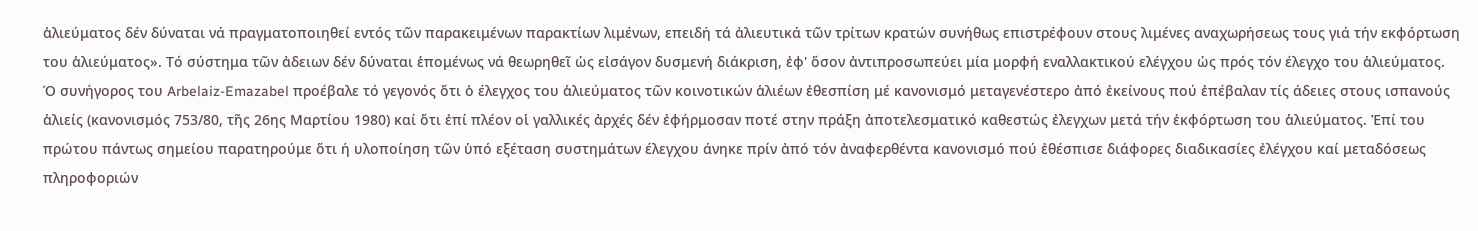ἁλιεύματος δέν δύναται νά πραγματοποιηθεί εντός τῶν παρακειμένων παρακτίων λιμένων, επειδή τά ἀλιευτικά τῶν τρίτων κρατών συνήθως επιστρέφουν στους λιμένες αναχωρήσεως τους γιά τήν εκφόρτωση του ἁλιεύματος». Τό σύστημα τῶν ἀδειων δέν δύναται ἑπομένως νά θεωρηθεῖ ὡς εἰσάγον δυσμενή διάκριση, ἐφ' ὅσον ἀντιπροσωπεύει μία μορφή εναλλακτικού ελέγχου ὡς πρός τόν έλεγχο του ἁλιεύματος.
Ό συνήγορος του Arbelaiz-Emazabel προέβαλε τό γεγονός ὅτι ὁ έλεγχος του ἁλιεύματος τῶν κοινοτικών ἁλιέων ἐθεσπίση μέ κανονισμό μεταγενέστερο ἀπό ἐκείνους πού ἐπέβαλαν τίς άδειες στους ισπανούς ἁλιείς (κανονισμός 753/80, τῆς 26ης Μαρτίου 1980) καί ὅτι ἐπί πλέον οἱ γαλλικές ἀρχές δέν ἐφήρμοσαν ποτέ στην πράξη ἀποτελεσματικό καθεστώς ἐλεγχων μετά τήν ἐκφόρτωση του ἁλιεύματος. Ἐπί του πρώτου πάντως σημείου παρατηρούμε ὅτι ή υλοποίηση τῶν ὑπό εξέταση συστημάτων έλεγχου άνηκε πρίν ἀπό τόν ἀναφερθέντα κανονισμό πού ἐθέσπισε διάφορες διαδικασίες ἐλέγχου καί μεταδόσεως πληροφοριών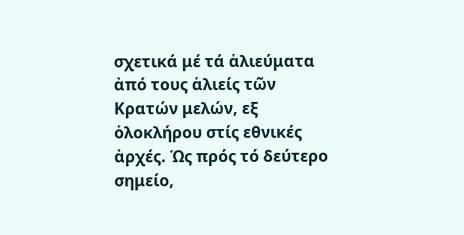σχετικά μέ τά ἁλιεύματα ἀπό τους ἁλιείς τῶν Κρατών μελών, εξ ὁλοκλήρου στίς εθνικές ἀρχές. Ὡς πρός τό δεύτερο σημείο,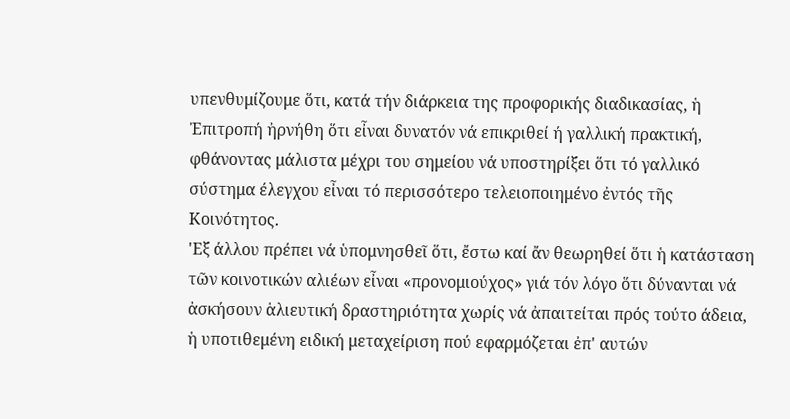υπενθυμίζουμε ὅτι, κατά τήν διάρκεια της προφορικής διαδικασίας, ἡ Ἐπιτροπή ἠρνήθη ὅτι εἶναι δυνατόν νά επικριθεί ή γαλλική πρακτική, φθάνοντας μάλιστα μέχρι του σημείου νά υποστηρίξει ὅτι τό γαλλικό σύστημα έλεγχου εἶναι τό περισσότερο τελειοποιημένο ἐντός τῆς Κοινότητος.
'Εξ άλλου πρέπει νά ὑπομνησθεῖ ὅτι, ἔστω καί ἄν θεωρηθεί ὅτι ἡ κατάσταση τῶν κοινοτικών αλιέων εἶναι «προνομιούχος» γιά τόν λόγο ὅτι δύνανται νά ἀσκήσουν ἁλιευτική δραστηριότητα χωρίς νά ἀπαιτείται πρός τούτο άδεια, ἡ υποτιθεμένη ειδική μεταχείριση πού εφαρμόζεται ἐπ' αυτών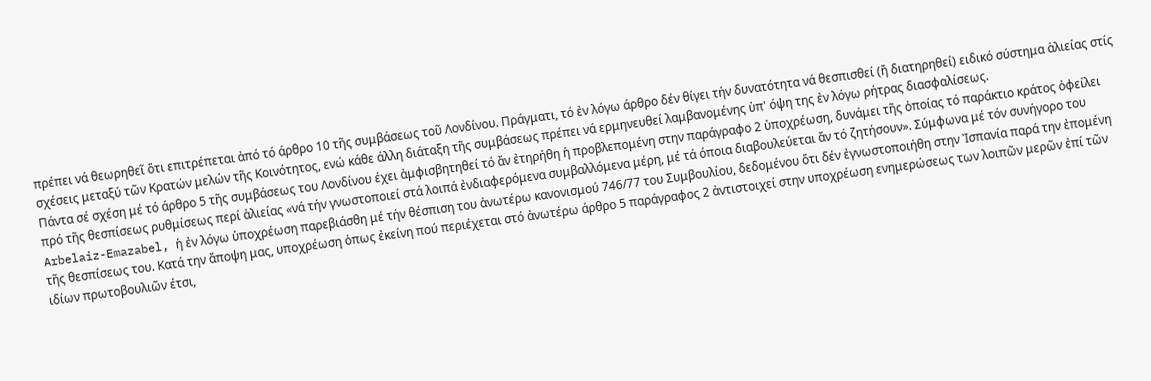πρέπει νά θεωρηθεῖ ὅτι επιτρέπεται ἀπό τό άρθρο 10 τῆς συμβάσεως τοῦ Λονδίνου. Πράγματι, τό ἐν λόγω άρθρο δέν θίγει τήν δυνατότητα νά θεσπισθεί (ἤ διατηρηθεί) ειδικό σύστημα ἁλιείας στίς σχέσεις μεταξύ τῶν Κρατών μελών τῆς Κοινότητος, ενώ κάθε άλλη διάταξη τῆς συμβάσεως πρέπει νά ερμηνευθεί λαμβανομένης ὑπ' όψη της ἐν λόγω ρήτρας διασφαλίσεως.
Πάντα σέ σχέση μέ τό άρθρο 5 τῆς συμβάσεως του Λονδίνου έχει ἀμφισβητηθεί τό ἄν ἐτηρήθη ἡ προβλεπομένη στην παράγραφο 2 ὑποχρέωση, δυνάμει τῆς ὁποίας τό παράκτιο κράτος ὀφείλει πρό τῆς θεσπίσεως ρυθμίσεως περί ἁλιείας «νά τήν γνωστοποιεί στά λοιπά ἐνδιαφερόμενα συμβαλλόμενα μέρη, μέ τά όποια διαβουλεύεται ἄν τό ζητήσουν». Σύμφωνα μέ τόν συνήγορο του Arbelaiz-Emazabel, ἡ ἐν λόγω ὑποχρέωση παρεβιάσθη μέ τήν θέσπιση του ἀνωτέρω κανονισμού 746/77 του Συμβουλίου, δεδομένου ὅτι δέν ἐγνωστοποιήθη στην Ἰσπανία παρά την ἐπομένη τῆς θεσπίσεως του. Κατά την ἄποψη μας, υποχρέωση ὁπως ἐκείνη πού περιέχεται στό ἀνωτέρω άρθρο 5 παράγραφος 2 ἀντιστοιχεί στην υποχρέωση ενημερώσεως των λοιπῶν μερῶν ἐπί τῶν ιδίων πρωτοβουλιῶν έτσι,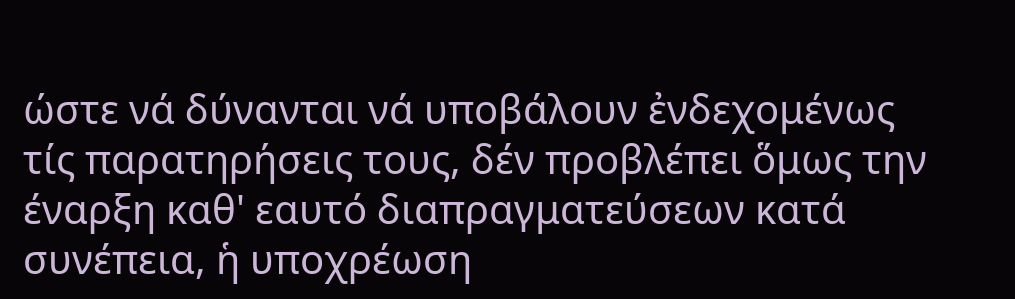ώστε νά δύνανται νά υποβάλουν ἐνδεχομένως τίς παρατηρήσεις τους, δέν προβλέπει ὅμως την έναρξη καθ' εαυτό διαπραγματεύσεων κατά συνέπεια, ἡ υποχρέωση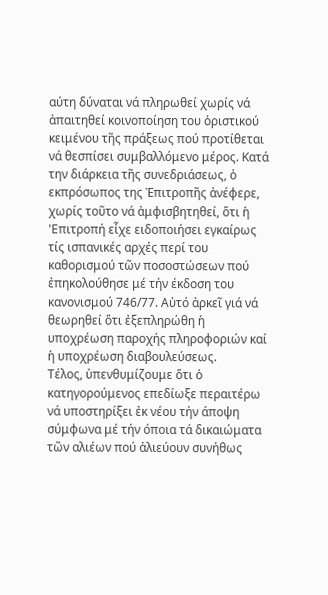αύτη δύναται νά πληρωθεί χωρίς νά ἀπαιτηθεί κοινοποίηση του ὁριστικού κειμένου τῆς πράξεως πού προτίθεται νά θεσπίσει συμβαλλόμενο μέρος. Κατά την διάρκεια τῆς συνεδριάσεως, ὁ εκπρόσωπος της Ἐπιτροπῆς ἀνέφερε, χωρίς τοῦτο νά ἀμφισβητηθεί, ὅτι ἡ 'Επιτροπή εἶχε ειδοποιήσει εγκαίρως τίς ισπανικές αρχές περί του καθορισμού τῶν ποσοστώσεων πού ἐπηκολούθησε μέ τήν έκδοση του κανονισμού 746/77. Αὐτό ἀρκεῖ γιά νά θεωρηθεί ὅτι ἐξεπληρώθη ἡ υποχρέωση παροχής πληροφοριών καί ἡ υποχρέωση διαβουλεύσεως.
Τέλος, ὑπενθυμίζουμε ὅτι ὁ κατηγορούμενος επεδίωξε περαιτέρω νά υποστηρίξει ἐκ νέου τήν άποψη σύμφωνα μέ τήν όποια τά δικαιώματα τῶν αλιέων πού ἀλιεύουν συνήθως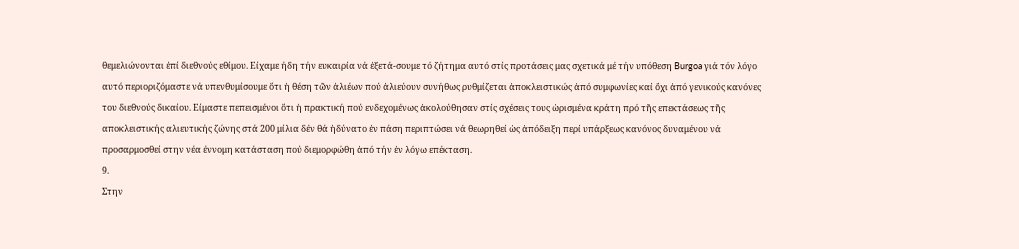θεμελιώνονται ἐπί διεθνούς εθίμου. Είχαμε ήδη τήν ευκαιρία νά ἐξετά-σουμε τό ζήτημα αυτό στίς προτάσεις μας σχετικά μέ τήν υπόθεση Burgoa γιά τόν λόγο αυτό περιοριζόμαστε νά υπενθυμίσουμε ὅτι ἡ θέση τῶν ἀλιέων πού ἀλιεύουν συνήθως ρυθμίζεται ἀποκλειστικώς ἀπό συμφωνίες καί ὄχι ἀπό γενικούς κανόνες του διεθνούς δικαίου. Είμαστε πεπεισμένοι ὅτι ἡ πρακτική πού ενδεχομένως ἀκολούθησαν στίς σχέσεις τους ὡρισμένα κράτη πρό τῆς επεκτάσεως τῆς αποκλειστικής αλιευτικής ζώνης στά 200 μίλια δέν θά ἠδύνατο ἐν πάση περιπτώσει νά θεωρηθεί ὡς ἀπόδειξη περί υπάρξεως κανόνος δυναμένου νά προσαρμοσθεί στην νέα έννομη κατάσταση πού διεμορφώθη ἀπό τήν ἐν λόγω επέκταση.
9.
Στην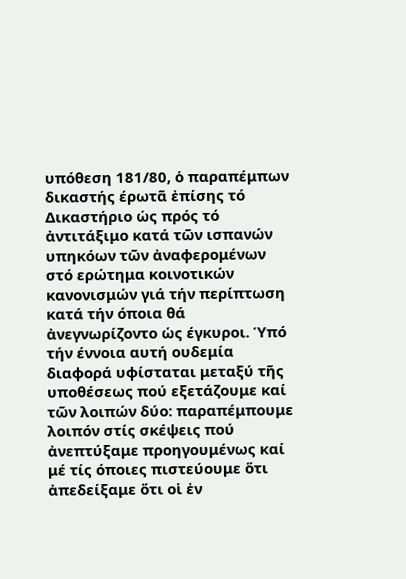υπόθεση 181/80, ὁ παραπέμπων δικαστής έρωτᾶ ἐπίσης τό Δικαστήριο ὡς πρός τό ἀντιτάξιμο κατά τῶν ισπανών υπηκόων τῶν ἀναφερομένων στό ερώτημα κοινοτικών κανονισμών γιά τήν περίπτωση κατά τήν όποια θά ἀνεγνωρίζοντο ὡς έγκυροι. Ὑπό τήν έννοια αυτή ουδεμία διαφορά υφίσταται μεταξύ τῆς υποθέσεως πού εξετάζουμε καί τῶν λοιπών δύο: παραπέμπουμε λοιπόν στίς σκέψεις πού ἀνεπτύξαμε προηγουμένως καί μέ τίς όποιες πιστεύουμε ὅτι ἀπεδείξαμε ὅτι οἱ ἐν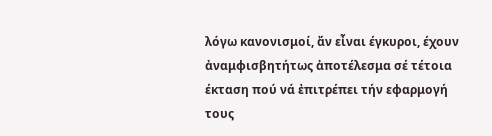λόγω κανονισμοί, ἄν εἶναι έγκυροι, έχουν ἀναμφισβητήτως ἀποτέλεσμα σέ τέτοια έκταση πού νά ἐπιτρέπει τήν εφαρμογή τους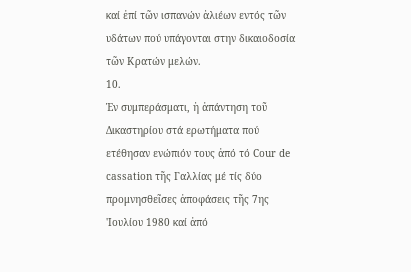καί ἐπί τῶν ισπανών ἁλιέων εντός τῶν υδάτων πού υπάγονται στην δικαιοδοσία τῶν Κρατών μελών.
10.
Ἐν συμπεράσματι, ἡ ἀπάντηση τοῦ Δικαστηρίου στά ερωτήματα πού ετέθησαν ενώπιόν τους ἀπό τό Cour de cassation τῆς Γαλλίας μέ τίς δύο προμνησθεῖσες ἀποφάσεις τῆς 7ης 'Ιουλίου 1980 καί ἀπό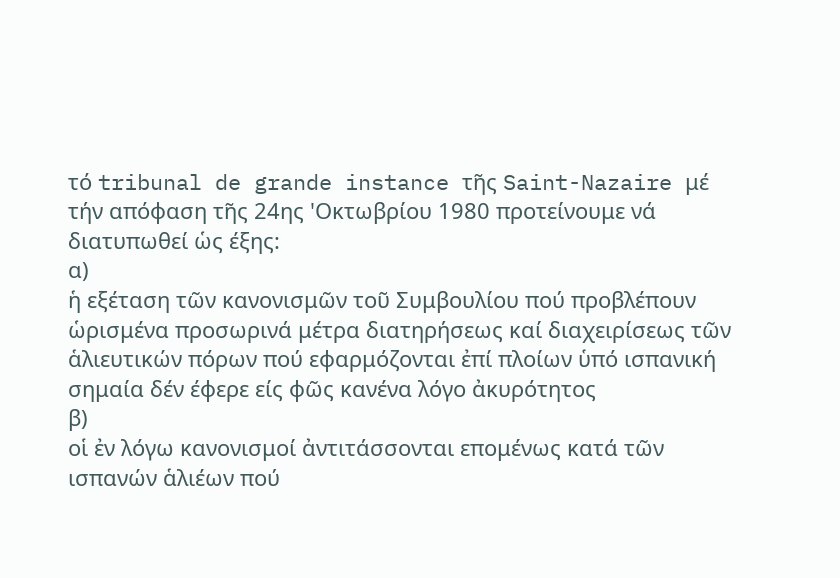τό tribunal de grande instance τῆς Saint-Nazaire μέ τήν απόφαση τῆς 24ης 'Οκτωβρίου 1980 προτείνουμε νά διατυπωθεί ὡς έξης:
α)
ἡ εξέταση τῶν κανονισμῶν τοῦ Συμβουλίου πού προβλέπουν ὡρισμένα προσωρινά μέτρα διατηρήσεως καί διαχειρίσεως τῶν ἁλιευτικών πόρων πού εφαρμόζονται ἐπί πλοίων ὑπό ισπανική σημαία δέν έφερε είς φῶς κανένα λόγο ἀκυρότητος
β)
οἱ ἐν λόγω κανονισμοί ἀντιτάσσονται επομένως κατά τῶν ισπανών ἁλιέων πού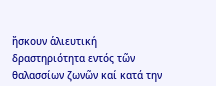ἤσκουν ἁλιευτική δραστηριότητα εντός τῶν θαλασσίων ζωνῶν καί κατά την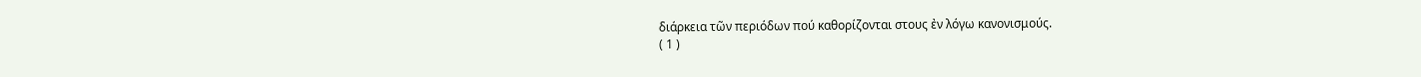διάρκεια τῶν περιόδων πού καθορίζονται στους ἐν λόγω κανονισμούς.
( 1 )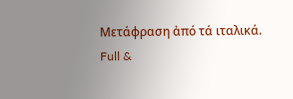Μετάφραση ἀπό τά ιταλικά.
Full &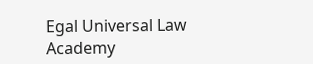Egal Universal Law Academy